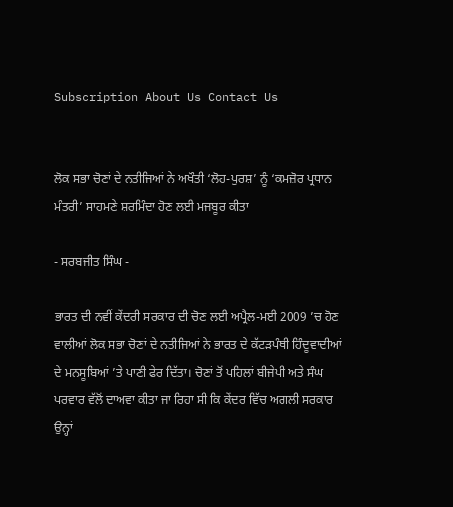Subscription About Us Contact Us


ਲੋਕ ਸਭਾ ਚੋਣਾਂ ਦੇ ਨਤੀਜਿਆਂ ਨੇ ਅਖੌਤੀ ‘ਲੋਹ-ਪੁਰਸ਼’ ਨੂੰ ‘ਕਮਜ਼ੋਰ ਪ੍ਰਧਾਨ ਮੰਤਰੀ’ ਸਾਹਮਣੇ ਸ਼ਰਮਿੰਦਾ ਹੋਣ ਲਈ ਮਜਬੂਰ ਕੀਤਾ

- ਸਰਬਜੀਤ ਸਿੰਘ -

ਭਾਰਤ ਦੀ ਨਵੀਂ ਕੇਂਦਰੀ ਸਰਕਾਰ ਦੀ ਚੋਣ ਲਈ ਅਪ੍ਰੈਲ-ਮਈ 2009 ’ਚ ਹੋਣ ਵਾਲੀਆਂ ਲੋਕ ਸਭਾ ਚੋਣਾਂ ਦੇ ਨਤੀਜਿਆਂ ਨੇ ਭਾਰਤ ਦੇ ਕੱਟੜਪੰਥੀ ਹਿੰਦੂਵਾਦੀਆਂ ਦੇ ਮਨਸੂਬਿਆਂ ’ਤੇ ਪਾਣੀ ਫੇਰ ਦਿੱਤਾ। ਚੋਣਾਂ ਤੋਂ ਪਹਿਲਾਂ ਬੀਜੇਪੀ ਅਤੇ ਸੰਘ ਪਰਵਾਰ ਵੱਲੋਂ ਦਾਅਵਾ ਕੀਤਾ ਜਾ ਰਿਹਾ ਸੀ ਕਿ ਕੇਂਦਰ ਵਿੱਚ ਅਗਲੀ ਸਰਕਾਰ ਉਨ੍ਹਾਂ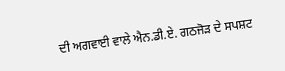ਦੀ ਅਗਵਾਈ ਵਾਲੇ ਐਨ.ਡੀ.ਏ. ਗਠਜੋੜ ਦੇ ਸਪਸ਼ਟ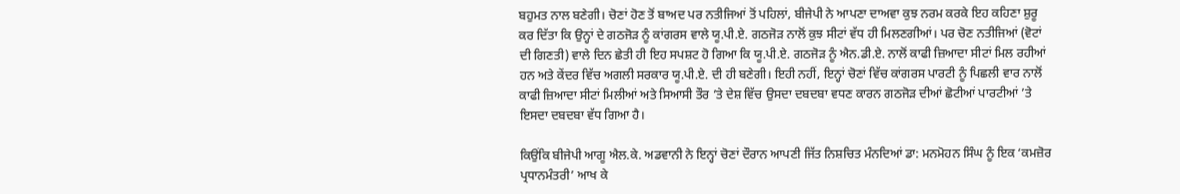ਬਹੁਮਤ ਨਾਲ ਬਣੇਗੀ। ਚੋਣਾਂ ਹੋਣ ਤੋਂ ਬਾਅਦ ਪਰ ਨਤੀਜਿਆਂ ਤੋਂ ਪਹਿਲਾਂ, ਬੀਜੇਪੀ ਨੇ ਆਪਣਾ ਦਾਅਵਾ ਕੁਝ ਨਰਮ ਕਰਕੇ ਇਹ ਕਹਿਣਾ ਸ਼ੁਰੂ ਕਰ ਦਿੱਤਾ ਕਿ ਉਨ੍ਹਾਂ ਦੇ ਗਠਜੋੜ ਨੂੰ ਕਾਂਗਰਸ ਵਾਲੇ ਯੂ.ਪੀ.ਏ. ਗਠਜੋੜ ਨਾਲੋਂ ਕੁਝ ਸੀਟਾਂ ਵੱਧ ਹੀ ਮਿਲਣਗੀਆਂ। ਪਰ ਚੋਣ ਨਤੀਜਿਆਂ (ਵੋਟਾਂ ਦੀ ਗਿਣਤੀ) ਵਾਲੇ ਦਿਨ ਛੇਤੀ ਹੀ ਇਹ ਸਪਸ਼ਟ ਹੋ ਗਿਆ ਕਿ ਯੂ.ਪੀ.ਏ. ਗਠਜੋੜ ਨੂੰ ਐਨ.ਡੀ.ਏ. ਨਾਲੋਂ ਕਾਫੀ ਜ਼ਿਆਦਾ ਸੀਟਾਂ ਮਿਲ ਰਹੀਆਂ ਹਨ ਅਤੇ ਕੇਂਦਰ ਵਿੱਚ ਅਗਲੀ ਸਰਕਾਰ ਯੂ.ਪੀ.ਏ. ਦੀ ਹੀ ਬਣੇਗੀ। ਇਹੀ ਨਹੀਂ, ਇਨ੍ਹਾਂ ਚੋਣਾਂ ਵਿੱਚ ਕਾਂਗਰਸ ਪਾਰਟੀ ਨੂੰ ਪਿਛਲੀ ਵਾਰ ਨਾਲੋਂ ਕਾਫੀ ਜ਼ਿਆਦਾ ਸੀਟਾਂ ਮਿਲੀਆਂ ਅਤੇ ਸਿਆਸੀ ਤੌਰ ’ਤੇ ਦੇਸ਼ ਵਿੱਚ ਉਸਦਾ ਦਬਦਬਾ ਵਧਣ ਕਾਰਨ ਗਠਜੋੜ ਦੀਆਂ ਛੋਟੀਆਂ ਪਾਰਟੀਆਂ ’ਤੇ ਇਸਦਾ ਦਬਦਬਾ ਵੱਧ ਗਿਆ ਹੈ।

ਕਿਉਂਕਿ ਬੀਜੇਪੀ ਆਗੂ ਐਲ.ਕੇ. ਅਡਵਾਨੀ ਨੇ ਇਨ੍ਹਾਂ ਚੋਣਾਂ ਦੌਰਾਨ ਆਪਣੀ ਜਿੱਤ ਨਿਸ਼ਚਿਤ ਮੰਨਦਿਆਂ ਡਾ: ਮਨਮੋਹਨ ਸਿੰਘ ਨੂੰ ਇਕ ‘ਕਮਜ਼ੋਰ ਪ੍ਰਧਾਨਮੰਤਰੀ’ ਆਖ ਕੇ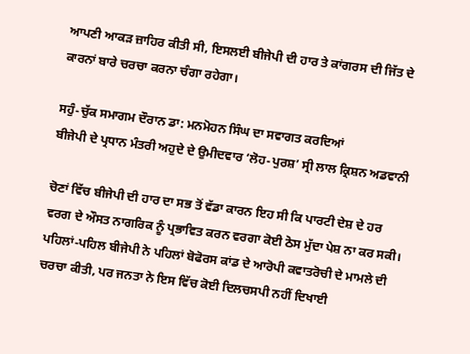ਆਪਣੀ ਆਕੜ ਜ਼ਾਹਿਰ ਕੀਤੀ ਸੀ, ਇਸਲਈ ਬੀਜੇਪੀ ਦੀ ਹਾਰ ਤੇ ਕਾਂਗਰਸ ਦੀ ਜਿੱਤ ਦੇ ਕਾਰਨਾਂ ਬਾਰੇ ਚਰਚਾ ਕਰਨਾ ਚੰਗਾ ਰਹੇਗਾ।

ਸਹੁੰ-ਚੁੱਕ ਸਮਾਗਮ ਦੌਰਾਨ ਡਾ: ਮਨਮੋਹਨ ਸਿੰਘ ਦਾ ਸਵਾਗਤ ਕਰਦਿਆਂ
ਬੀਜੇਪੀ ਦੇ ਪ੍ਰਧਾਨ ਮੰਤਰੀ ਅਹੁਦੇ ਦੇ ਉਮੀਦਵਾਰ ‘ਲੋਹ-ਪੁਰਸ਼’ ਸ੍ਰੀ ਲਾਲ ਕ੍ਰਿਸ਼ਨ ਅਡਵਾਨੀ

ਚੋਣਾਂ ਵਿੱਚ ਬੀਜੇਪੀ ਦੀ ਹਾਰ ਦਾ ਸਭ ਤੋਂ ਵੱਡਾ ਕਾਰਨ ਇਹ ਸੀ ਕਿ ਪਾਰਟੀ ਦੇਸ਼ ਦੇ ਹਰ ਵਰਗ ਦੇ ਔਸਤ ਨਾਗਰਿਕ ਨੂੰ ਪ੍ਰਭਾਵਿਤ ਕਰਨ ਵਰਗਾ ਕੋਈ ਠੋਸ ਮੁੱਦਾ ਪੇਸ਼ ਨਾ ਕਰ ਸਕੀ। ਪਹਿਲਾਂ-ਪਹਿਲ ਬੀਜੇਪੀ ਨੇ ਪਹਿਲਾਂ ਬੋਫੋਰਸ ਕਾਂਡ ਦੇ ਆਰੋਪੀ ਕਵਾਤਰੋਚੀ ਦੇ ਮਾਮਲੇ ਦੀ ਚਰਚਾ ਕੀਤੀ, ਪਰ ਜਨਤਾ ਨੇ ਇਸ ਵਿੱਚ ਕੋਈ ਦਿਲਚਸਪੀ ਨਹੀਂ ਦਿਖਾਈ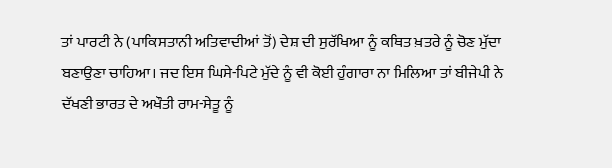ਤਾਂ ਪਾਰਟੀ ਨੇ (ਪਾਕਿਸਤਾਨੀ ਅਤਿਵਾਦੀਆਂ ਤੋਂ) ਦੇਸ਼ ਦੀ ਸੁਰੱਖਿਆ ਨੂੰ ਕਥਿਤ ਖ਼ਤਰੇ ਨੂੰ ਚੋਣ ਮੁੱਦਾ ਬਣਾਉਣਾ ਚਾਹਿਆ। ਜਦ ਇਸ ਘਿਸੇ-ਪਿਟੇ ਮੁੱਦੇ ਨੂੰ ਵੀ ਕੋਈ ਹੁੰਗਾਰਾ ਨਾ ਮਿਲਿਆ ਤਾਂ ਬੀਜੇਪੀ ਨੇ ਦੱਖਣੀ ਭਾਰਤ ਦੇ ਅਖੌਤੀ ਰਾਮ-ਸੇਤੂ ਨੂੰ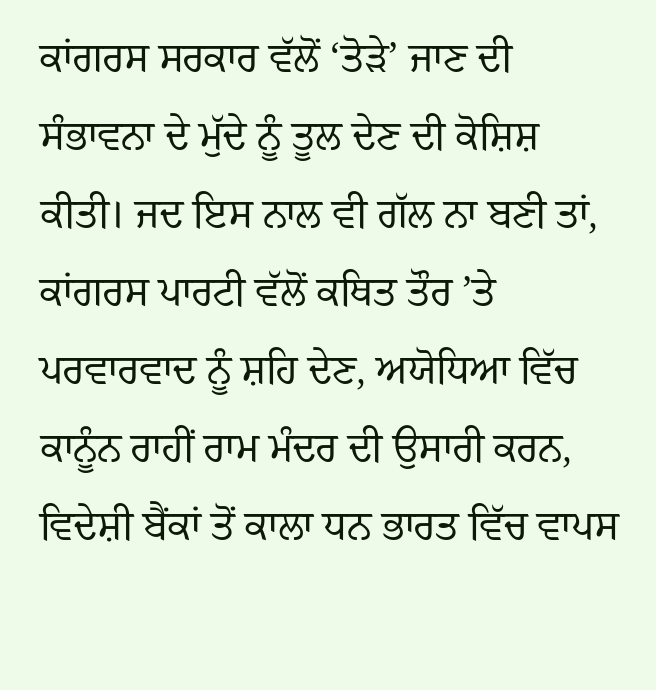ਕਾਂਗਰਸ ਸਰਕਾਰ ਵੱਲੋਂ ‘ਤੋੜੇ’ ਜਾਣ ਦੀ ਸੰਭਾਵਨਾ ਦੇ ਮੁੱਦੇ ਨੂੰ ਤੂਲ ਦੇਣ ਦੀ ਕੋਸ਼ਿਸ਼ ਕੀਤੀ। ਜਦ ਇਸ ਨਾਲ ਵੀ ਗੱਲ ਨਾ ਬਣੀ ਤਾਂ, ਕਾਂਗਰਸ ਪਾਰਟੀ ਵੱਲੋਂ ਕਥਿਤ ਤੌਰ ’ਤੇ ਪਰਵਾਰਵਾਦ ਨੂੰ ਸ਼ਹਿ ਦੇਣ, ਅਯੋਧਿਆ ਵਿੱਚ ਕਾਨੂੰਨ ਰਾਹੀਂ ਰਾਮ ਮੰਦਰ ਦੀ ਉਸਾਰੀ ਕਰਨ, ਵਿਦੇਸ਼ੀ ਬੈਂਕਾਂ ਤੋਂ ਕਾਲਾ ਧਨ ਭਾਰਤ ਵਿੱਚ ਵਾਪਸ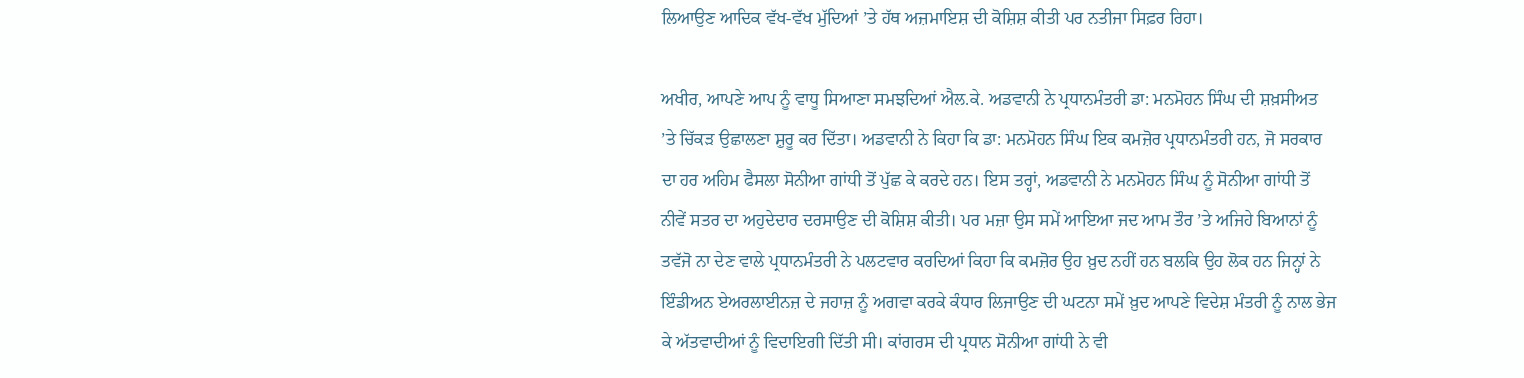ਲਿਆਉਣ ਆਦਿਕ ਵੱਖ-ਵੱਖ ਮੁੱਦਿਆਂ ’ਤੇ ਹੱਥ ਅਜ਼ਮਾਇਸ਼ ਦੀ ਕੋਸ਼ਿਸ਼ ਕੀਤੀ ਪਰ ਨਤੀਜਾ ਸਿਫ਼ਰ ਰਿਹਾ।

ਅਖੀਰ, ਆਪਣੇ ਆਪ ਨੂੰ ਵਾਧੂ ਸਿਆਣਾ ਸਮਝਦਿਆਂ ਐਲ.ਕੇ. ਅਡਵਾਨੀ ਨੇ ਪ੍ਰਧਾਨਮੰਤਰੀ ਡਾ: ਮਨਮੋਹਨ ਸਿੰਘ ਦੀ ਸ਼ਖ਼ਸੀਅਤ ’ਤੇ ਚਿੱਕੜ ਉਛਾਲਣਾ ਸ਼ੁਰੂ ਕਰ ਦਿੱਤਾ। ਅਡਵਾਨੀ ਨੇ ਕਿਹਾ ਕਿ ਡਾ: ਮਨਮੋਹਨ ਸਿੰਘ ਇਕ ਕਮਜ਼ੋਰ ਪ੍ਰਧਾਨਮੰਤਰੀ ਹਨ, ਜੋ ਸਰਕਾਰ ਦਾ ਹਰ ਅਹਿਮ ਫੈਸਲਾ ਸੋਨੀਆ ਗਾਂਧੀ ਤੋਂ ਪੁੱਛ ਕੇ ਕਰਦੇ ਹਨ। ਇਸ ਤਰ੍ਹਾਂ, ਅਡਵਾਨੀ ਨੇ ਮਨਮੋਹਨ ਸਿੰਘ ਨੂੰ ਸੋਨੀਆ ਗਾਂਧੀ ਤੋਂ ਨੀਵੇਂ ਸਤਰ ਦਾ ਅਹੁਦੇਦਾਰ ਦਰਸਾਉਣ ਦੀ ਕੋਸ਼ਿਸ਼ ਕੀਤੀ। ਪਰ ਮਜ਼ਾ ਉਸ ਸਮੇਂ ਆਇਆ ਜਦ ਆਮ ਤੌਰ ’ਤੇ ਅਜਿਹੇ ਬਿਆਨਾਂ ਨੂੰ ਤਵੱਜੋ ਨਾ ਦੇਣ ਵਾਲੇ ਪ੍ਰਧਾਨਮੰਤਰੀ ਨੇ ਪਲਟਵਾਰ ਕਰਦਿਆਂ ਕਿਹਾ ਕਿ ਕਮਜ਼ੋਰ ਉਹ ਖ਼ੁਦ ਨਹੀਂ ਹਨ ਬਲਕਿ ਉਹ ਲੋਕ ਹਨ ਜਿਨ੍ਹਾਂ ਨੇ ਇੰਡੀਅਨ ਏਅਰਲਾਈਨਜ਼ ਦੇ ਜਹਾਜ਼ ਨੂੰ ਅਗਵਾ ਕਰਕੇ ਕੰਧਾਰ ਲਿਜਾਉਣ ਦੀ ਘਟਨਾ ਸਮੇਂ ਖ਼ੁਦ ਆਪਣੇ ਵਿਦੇਸ਼ ਮੰਤਰੀ ਨੂੰ ਨਾਲ ਭੇਜ ਕੇ ਅੱਤਵਾਦੀਆਂ ਨੂੰ ਵਿਦਾਇਗੀ ਦਿੱਤੀ ਸੀ। ਕਾਂਗਰਸ ਦੀ ਪ੍ਰਧਾਨ ਸੋਨੀਆ ਗਾਂਧੀ ਨੇ ਵੀ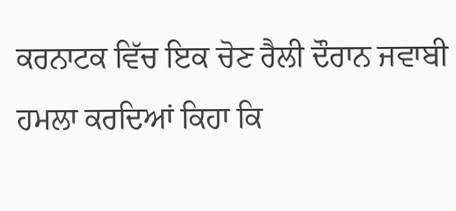ਕਰਨਾਟਕ ਵਿੱਚ ਇਕ ਚੋਣ ਰੈਲੀ ਦੌਰਾਨ ਜਵਾਬੀ ਹਮਲਾ ਕਰਦਿਆਂ ਕਿਹਾ ਕਿ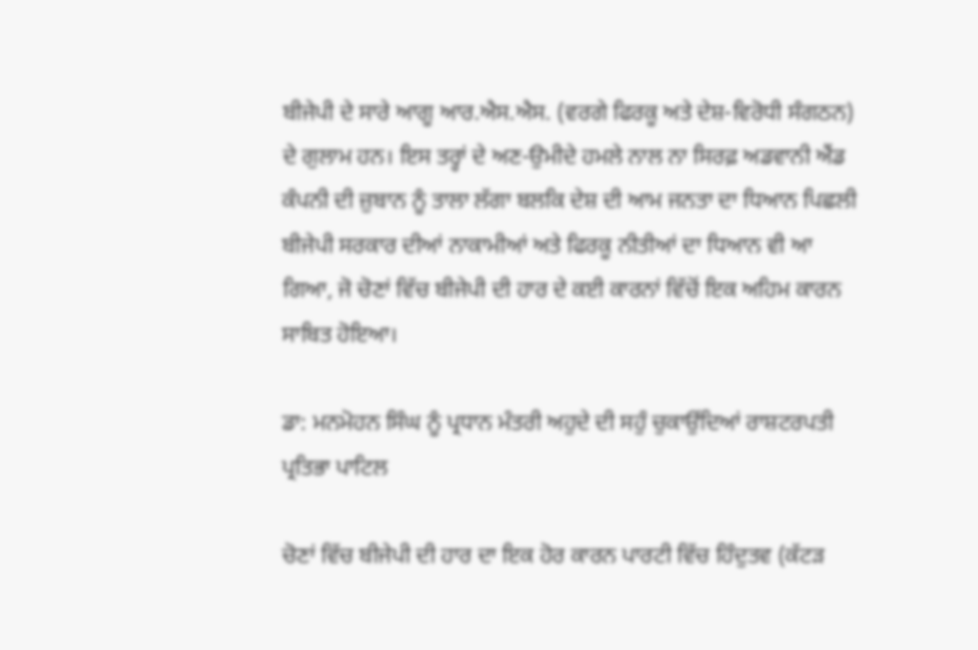ਬੀਜੇਪੀ ਦੇ ਸਾਰੇ ਆਗੂ ਆਰ.ਐਸ.ਐਸ. (ਵਰਗੇ ਫਿਰਕੂ ਅਤੇ ਦੇਸ਼-ਵਿਰੋਧੀ ਸੰਗਠਨ) ਦੇ ਗੁਲਾਮ ਹਨ। ਇਸ ਤਰ੍ਹਾਂ ਦੇ ਅਣ-ਉਮੀਦੇ ਹਮਲੇ ਨਾਲ ਨਾ ਸਿਰਫ਼ ਅਡਵਾਨੀ ਐਂਡ ਕੰਪਨੀ ਦੀ ਜ਼ੁਬਾਨ ਨੂੰ ਤਾਲਾ ਲੱਗਾ ਬਲਕਿ ਦੇਸ਼ ਦੀ ਆਮ ਜਨਤਾ ਦਾ ਧਿਆਨ ਪਿਛਲੀ ਬੀਜੇਪੀ ਸਰਕਾਰ ਦੀਆਂ ਨਾਕਾਮੀਆਂ ਅਤੇ ਫਿਰਕੂ ਨੀਤੀਆਂ ਦਾ ਧਿਆਨ ਵੀ ਆ ਗਿਆ, ਜੋ ਚੋਣਾਂ ਵਿੱਚ ਬੀਜੇਪੀ ਦੀ ਹਾਰ ਦੇ ਕਈ ਕਾਰਨਾਂ ਵਿੱਚੋਂ ਇਕ ਅਹਿਮ ਕਾਰਨ ਸਾਬਿਤ ਹੋਇਆ।

ਡਾ: ਮਨਮੋਹਨ ਸਿੰਘ ਨੂੰ ਪ੍ਰਧਾਨ ਮੰਤਰੀ ਅਹੁਦੇ ਦੀ ਸਹੁੰ ਚੁਕਾਉਂਦਿਆਂ ਰਾਸ਼ਟਰਪਤੀ ਪ੍ਰਤਿਭਾ ਪਾਟਿਲ

ਚੋਣਾਂ ਵਿੱਚ ਬੀਜੇਪੀ ਦੀ ਹਾਰ ਦਾ ਇਕ ਹੋਰ ਕਾਰਨ ਪਾਰਟੀ ਵਿੱਚ ਹਿੰਦੁਤਵ (ਕੱਟੜ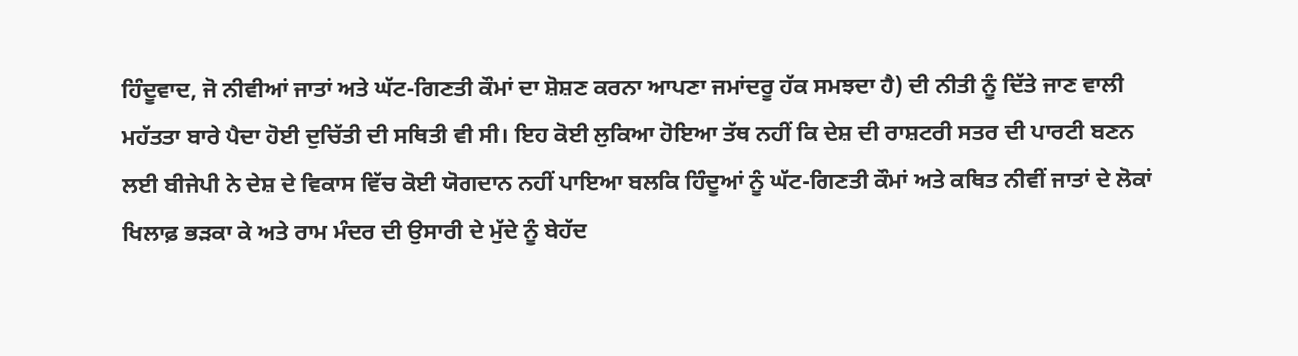ਹਿੰਦੂਵਾਦ, ਜੋ ਨੀਵੀਆਂ ਜਾਤਾਂ ਅਤੇ ਘੱਟ-ਗਿਣਤੀ ਕੌਮਾਂ ਦਾ ਸ਼ੋਸ਼ਣ ਕਰਨਾ ਆਪਣਾ ਜਮਾਂਦਰੂ ਹੱਕ ਸਮਝਦਾ ਹੈ) ਦੀ ਨੀਤੀ ਨੂੰ ਦਿੱਤੇ ਜਾਣ ਵਾਲੀ ਮਹੱਤਤਾ ਬਾਰੇ ਪੈਦਾ ਹੋਈ ਦੁਚਿੱਤੀ ਦੀ ਸਥਿਤੀ ਵੀ ਸੀ। ਇਹ ਕੋਈ ਲੁਕਿਆ ਹੋਇਆ ਤੱਥ ਨਹੀਂ ਕਿ ਦੇਸ਼ ਦੀ ਰਾਸ਼ਟਰੀ ਸਤਰ ਦੀ ਪਾਰਟੀ ਬਣਨ ਲਈ ਬੀਜੇਪੀ ਨੇ ਦੇਸ਼ ਦੇ ਵਿਕਾਸ ਵਿੱਚ ਕੋਈ ਯੋਗਦਾਨ ਨਹੀਂ ਪਾਇਆ ਬਲਕਿ ਹਿੰਦੂਆਂ ਨੂੰ ਘੱਟ-ਗਿਣਤੀ ਕੌਮਾਂ ਅਤੇ ਕਥਿਤ ਨੀਵੀਂ ਜਾਤਾਂ ਦੇ ਲੋਕਾਂ ਖਿਲਾਫ਼ ਭੜਕਾ ਕੇ ਅਤੇ ਰਾਮ ਮੰਦਰ ਦੀ ਉਸਾਰੀ ਦੇ ਮੁੱਦੇ ਨੂੰ ਬੇਹੱਦ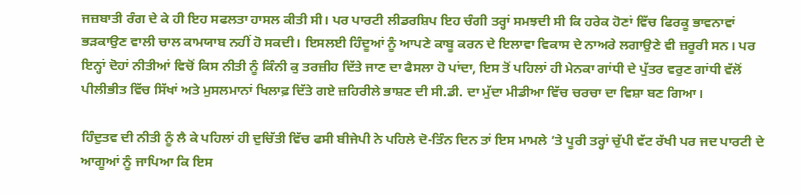ਜਜ਼ਬਾਤੀ ਰੰਗ ਦੇ ਕੇ ਹੀ ਇਹ ਸਫਲਤਾ ਹਾਸਲ ਕੀਤੀ ਸੀ। ਪਰ ਪਾਰਟੀ ਲੀਡਰਸ਼ਿਪ ਇਹ ਚੰਗੀ ਤਰ੍ਹਾਂ ਸਮਝਦੀ ਸੀ ਕਿ ਹਰੇਕ ਹੋਣਾਂ ਵਿੱਚ ਫਿਰਕੂ ਭਾਵਨਾਵਾਂ ਭੜਕਾਉਣ ਵਾਲੀ ਚਾਲ ਕਾਮਯਾਬ ਨਹੀਂ ਹੋ ਸਕਦੀ। ਇਸਲਈ ਹਿੰਦੂਆਂ ਨੂੰ ਆਪਣੇ ਕਾਬੂ ਕਰਨ ਦੇ ਇਲਾਵਾ ਵਿਕਾਸ ਦੇ ਨਾਅਰੇ ਲਗਾਉਣੇ ਵੀ ਜ਼ਰੂਰੀ ਸਨ। ਪਰ ਇਨ੍ਹਾਂ ਦੋਹਾਂ ਨੀਤੀਆਂ ਵਿਚੋਂ ਕਿਸ ਨੀਤੀ ਨੂੰ ਕਿੰਨੀ ਕੁ ਤਰਜ਼ੀਹ ਦਿੱਤੇ ਜਾਣ ਦਾ ਫੈਸਲਾ ਹੋ ਪਾਂਦਾ, ਇਸ ਤੋਂ ਪਹਿਲਾਂ ਹੀ ਮੇਨਕਾ ਗਾਂਧੀ ਦੇ ਪੁੱਤਰ ਵਰੁਣ ਗਾਂਧੀ ਵੱਲੋਂ ਪੀਲੀਭੀਤ ਵਿੱਚ ਸਿੱਖਾਂ ਅਤੇ ਮੁਸਲਮਾਨਾਂ ਖਿਲਾਫ਼ ਦਿੱਤੇ ਗਏ ਜ਼ਹਿਰੀਲੇ ਭਾਸ਼ਣ ਦੀ ਸੀ.ਡੀ. ਦਾ ਮੁੱਦਾ ਮੀਡੀਆ ਵਿੱਚ ਚਰਚਾ ਦਾ ਵਿਸ਼ਾ ਬਣ ਗਿਆ।

ਹਿੰਦੁਤਵ ਦੀ ਨੀਤੀ ਨੂੰ ਲੈ ਕੇ ਪਹਿਲਾਂ ਹੀ ਦੁਚਿੱਤੀ ਵਿੱਚ ਫਸੀ ਬੀਜੇਪੀ ਨੇ ਪਹਿਲੇ ਦੋ-ਤਿੰਨ ਦਿਨ ਤਾਂ ਇਸ ਮਾਮਲੇ ’ਤੇ ਪੂਰੀ ਤਰ੍ਹਾਂ ਚੁੱਪੀ ਵੱਟ ਰੱਖੀ ਪਰ ਜਦ ਪਾਰਟੀ ਦੇ ਆਗੂਆਂ ਨੂੰ ਜਾਪਿਆ ਕਿ ਇਸ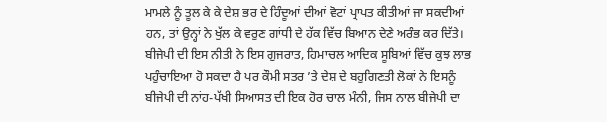ਮਾਮਲੇ ਨੂੰ ਤੂਲ ਕੇ ਕੇ ਦੇਸ਼ ਭਰ ਦੇ ਹਿੰਦੂਆਂ ਦੀਆਂ ਵੋਟਾਂ ਪ੍ਰਾਪਤ ਕੀਤੀਆਂ ਜਾ ਸਕਦੀਆਂ ਹਨ, ਤਾਂ ਉਨ੍ਹਾਂ ਨੇ ਖੁੱਲ ਕੇ ਵਰੁਣ ਗਾਂਧੀ ਦੇ ਹੱਕ ਵਿੱਚ ਬਿਆਨ ਦੇਣੇ ਅਰੰਭ ਕਰ ਦਿੱਤੇ। ਬੀਜੇਪੀ ਦੀ ਇਸ ਨੀਤੀ ਨੇ ਇਸ ਗੁਜਰਾਤ, ਹਿਮਾਚਲ ਆਦਿਕ ਸੂਬਿਆਂ ਵਿੱਚ ਕੁਝ ਲਾਭ ਪਹੁੰਚਾਇਆ ਹੋ ਸਕਦਾ ਹੈ ਪਰ ਕੌਮੀ ਸਤਰ ’ਤੇ ਦੇਸ਼ ਦੇ ਬਹੁਗਿਣਤੀ ਲੋਕਾਂ ਨੇ ਇਸਨੂੰ ਬੀਜੇਪੀ ਦੀ ਨਾਂਹ-ਪੱਖੀ ਸਿਆਸਤ ਦੀ ਇਕ ਹੋਰ ਚਾਲ ਮੰਨੀ, ਜਿਸ ਨਾਲ ਬੀਜੇਪੀ ਦਾ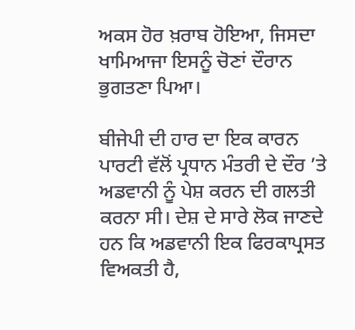ਅਕਸ ਹੋਰ ਖ਼ਰਾਬ ਹੋਇਆ, ਜਿਸਦਾ ਖਾਮਿਆਜਾ ਇਸਨੂੰ ਚੋਣਾਂ ਦੌਰਾਨ ਭੁਗਤਣਾ ਪਿਆ।

ਬੀਜੇਪੀ ਦੀ ਹਾਰ ਦਾ ਇਕ ਕਾਰਨ ਪਾਰਟੀ ਵੱਲੋਂ ਪ੍ਰਧਾਨ ਮੰਤਰੀ ਦੇ ਦੌਰ ’ਤੇ ਅਡਵਾਨੀ ਨੂੰ ਪੇਸ਼ ਕਰਨ ਦੀ ਗਲਤੀ ਕਰਨਾ ਸੀ। ਦੇਸ਼ ਦੇ ਸਾਰੇ ਲੋਕ ਜਾਣਦੇ ਹਨ ਕਿ ਅਡਵਾਨੀ ਇਕ ਫਿਰਕਾਪ੍ਰਸਤ ਵਿਅਕਤੀ ਹੈ,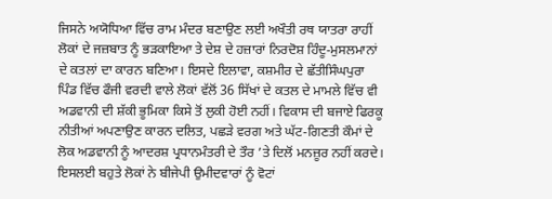ਜਿਸਨੇ ਅਯੋਧਿਆ ਵਿੱਚ ਰਾਮ ਮੰਦਰ ਬਣਾਉਣ ਲਈ ਅਖੌਤੀ ਰਥ ਯਾਤਰਾ ਰਾਹੀਂ ਲੋਕਾਂ ਦੇ ਜਜ਼ਬਾਤ ਨੂੰ ਭੜਕਾਇਆ ਤੇ ਦੇਸ਼ ਦੇ ਹਜ਼ਾਰਾਂ ਨਿਰਦੋਸ਼ ਹਿੰਦੂ-ਮੁਸਲਮਾਨਾਂ ਦੇ ਕਤਲਾਂ ਦਾ ਕਾਰਨ ਬਣਿਆ। ਇਸਦੇ ਇਲਾਵਾ, ਕਸ਼ਮੀਰ ਦੇ ਛੱਤੀਸਿੰਘਪੁਰਾ ਪਿੰਡ ਵਿੱਚ ਫੌਜੀ ਵਰਦੀ ਵਾਲੇ ਲੋਕਾਂ ਵੱਲੋਂ 36 ਸਿੱਖਾਂ ਦੇ ਕਤਲ ਦੇ ਮਾਮਲੇ ਵਿੱਚ ਵੀ ਅਡਵਾਨੀ ਦੀ ਸ਼ੱਕੀ ਭੂਮਿਕਾ ਕਿਸੇ ਤੋਂ ਲੁਕੀ ਹੋਈ ਨਹੀਂ। ਵਿਕਾਸ ਦੀ ਬਜਾਏ ਫਿਰਕੂ ਨੀਤੀਆਂ ਅਪਣਾਉਣ ਕਾਰਨ ਦਲਿਤ, ਪਛੜੇ ਵਰਗ ਅਤੇ ਘੱਟ-ਗਿਣਤੀ ਕੌਮਾਂ ਦੇ ਲੋਕ ਅਡਵਾਨੀ ਨੂੰ ਆਦਰਸ਼ ਪ੍ਰਧਾਨਮੰਤਰੀ ਦੇ ਤੌਰ ’ਤੇ ਦਿਲੋਂ ਮਨਜ਼ੂਰ ਨਹੀਂ ਕਰਦੇ। ਇਸਲਈ ਬਹੁਤੇ ਲੋਕਾਂ ਨੇ ਬੀਜੇਪੀ ਉਮੀਦਵਾਰਾਂ ਨੂੰ ਵੋਟਾਂ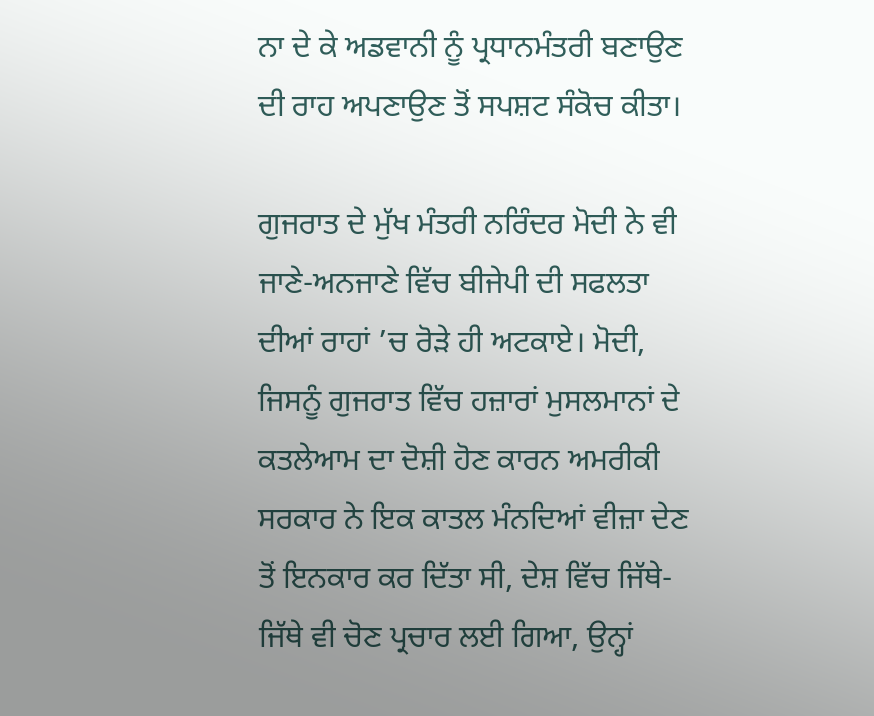ਨਾ ਦੇ ਕੇ ਅਡਵਾਨੀ ਨੂੰ ਪ੍ਰਧਾਨਮੰਤਰੀ ਬਣਾਉਣ ਦੀ ਰਾਹ ਅਪਣਾਉਣ ਤੋਂ ਸਪਸ਼ਟ ਸੰਕੋਚ ਕੀਤਾ।

ਗੁਜਰਾਤ ਦੇ ਮੁੱਖ ਮੰਤਰੀ ਨਰਿੰਦਰ ਮੋਦੀ ਨੇ ਵੀ ਜਾਣੇ-ਅਨਜਾਣੇ ਵਿੱਚ ਬੀਜੇਪੀ ਦੀ ਸਫਲਤਾ ਦੀਆਂ ਰਾਹਾਂ ’ਚ ਰੋੜੇ ਹੀ ਅਟਕਾਏ। ਮੋਦੀ, ਜਿਸਨੂੰ ਗੁਜਰਾਤ ਵਿੱਚ ਹਜ਼ਾਰਾਂ ਮੁਸਲਮਾਨਾਂ ਦੇ ਕਤਲੇਆਮ ਦਾ ਦੋਸ਼ੀ ਹੋਣ ਕਾਰਨ ਅਮਰੀਕੀ ਸਰਕਾਰ ਨੇ ਇਕ ਕਾਤਲ ਮੰਨਦਿਆਂ ਵੀਜ਼ਾ ਦੇਣ ਤੋਂ ਇਨਕਾਰ ਕਰ ਦਿੱਤਾ ਸੀ, ਦੇਸ਼ ਵਿੱਚ ਜਿੱਥੇ-ਜਿੱਥੇ ਵੀ ਚੋਣ ਪ੍ਰਚਾਰ ਲਈ ਗਿਆ, ਉਨ੍ਹਾਂ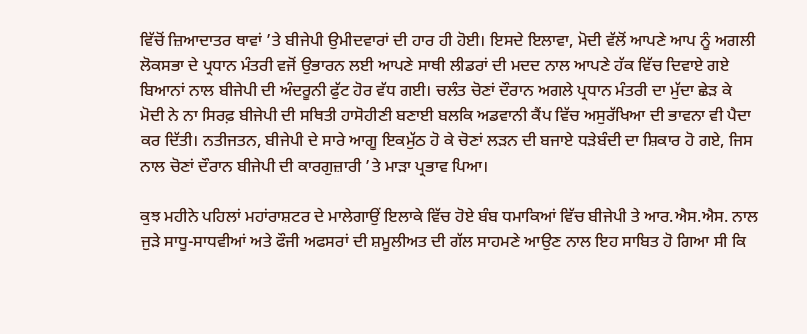ਵਿੱਚੋਂ ਜ਼ਿਆਦਾਤਰ ਥਾਵਾਂ ’ਤੇ ਬੀਜੇਪੀ ਉਮੀਦਵਾਰਾਂ ਦੀ ਹਾਰ ਹੀ ਹੋਈ। ਇਸਦੇ ਇਲਾਵਾ, ਮੋਦੀ ਵੱਲੋਂ ਆਪਣੇ ਆਪ ਨੂੰ ਅਗਲੀ ਲੋਕਸਭਾ ਦੇ ਪ੍ਰਧਾਨ ਮੰਤਰੀ ਵਜੋਂ ਉਭਾਰਨ ਲਈ ਆਪਣੇ ਸਾਥੀ ਲੀਡਰਾਂ ਦੀ ਮਦਦ ਨਾਲ ਆਪਣੇ ਹੱਕ ਵਿੱਚ ਦਿਵਾਏ ਗਏ ਬਿਆਨਾਂ ਨਾਲ ਬੀਜੇਪੀ ਦੀ ਅੰਦਰੂਨੀ ਫੁੱਟ ਹੋਰ ਵੱਧ ਗਈ। ਚਲੰਤ ਚੋਣਾਂ ਦੌਰਾਨ ਅਗਲੇ ਪ੍ਰਧਾਨ ਮੰਤਰੀ ਦਾ ਮੁੱਦਾ ਛੇੜ ਕੇ ਮੋਦੀ ਨੇ ਨਾ ਸਿਰਫ਼ ਬੀਜੇਪੀ ਦੀ ਸਥਿਤੀ ਹਾਸੋਹੀਣੀ ਬਣਾਈ ਬਲਕਿ ਅਡਵਾਨੀ ਕੈਂਪ ਵਿੱਚ ਅਸੁਰੱਖਿਆ ਦੀ ਭਾਵਨਾ ਵੀ ਪੈਦਾ ਕਰ ਦਿੱਤੀ। ਨਤੀਜਤਨ, ਬੀਜੇਪੀ ਦੇ ਸਾਰੇ ਆਗੂ ਇਕਮੁੱਠ ਹੋ ਕੇ ਚੋਣਾਂ ਲੜਨ ਦੀ ਬਜਾਏ ਧੜੇਬੰਦੀ ਦਾ ਸ਼ਿਕਾਰ ਹੋ ਗਏ, ਜਿਸ ਨਾਲ ਚੋਣਾਂ ਦੌਰਾਨ ਬੀਜੇਪੀ ਦੀ ਕਾਰਗੁਜ਼ਾਰੀ ’ਤੇ ਮਾੜਾ ਪ੍ਰਭਾਵ ਪਿਆ।

ਕੁਝ ਮਹੀਨੇ ਪਹਿਲਾਂ ਮਹਾਂਰਾਸ਼ਟਰ ਦੇ ਮਾਲੇਗਾਉਂ ਇਲਾਕੇ ਵਿੱਚ ਹੋਏ ਬੰਬ ਧਮਾਕਿਆਂ ਵਿੱਚ ਬੀਜੇਪੀ ਤੇ ਆਰ.ਐਸ.ਐਸ. ਨਾਲ ਜੁੜੇ ਸਾਧੂ-ਸਾਧਵੀਆਂ ਅਤੇ ਫੌਜੀ ਅਫਸਰਾਂ ਦੀ ਸ਼ਮੂਲੀਅਤ ਦੀ ਗੱਲ ਸਾਹਮਣੇ ਆਉਣ ਨਾਲ ਇਹ ਸਾਬਿਤ ਹੋ ਗਿਆ ਸੀ ਕਿ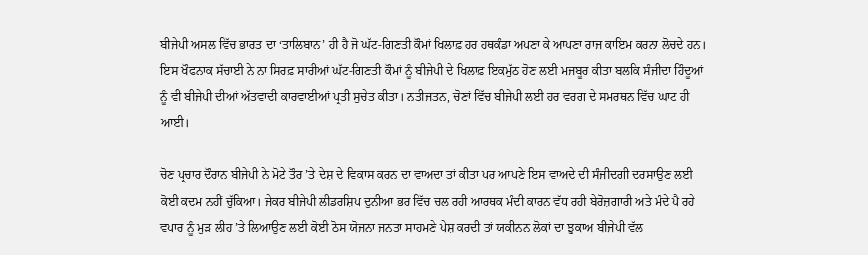ਬੀਜੇਪੀ ਅਸਲ ਵਿੱਚ ਭਾਰਤ ਦਾ ‘ਤਾਲਿਬਾਨ’ ਹੀ ਹੈ ਜੋ ਘੱਟ-ਗਿਣਤੀ ਕੌਮਾਂ ਖਿਲਾਫ਼ ਹਰ ਹਥਕੰਡਾ ਅਪਣਾ ਕੇ ਆਪਣਾ ਰਾਜ ਕਾਇਮ ਕਰਨਾ ਲੋਚਦੇ ਹਨ। ਇਸ ਖੌਫਨਾਕ ਸੱਚਾਈ ਨੇ ਨਾ ਸਿਰਫ਼ ਸਾਰੀਆਂ ਘੱਟ-ਗਿਣਤੀ ਕੌਮਾਂ ਨੂੰ ਬੀਜੇਪੀ ਦੇ ਖਿਲਾਫ਼ ਇਕਮੁੱਠ ਹੋਣ ਲਈ ਮਜਬੂਰ ਕੀਤਾ ਬਲਕਿ ਸੰਜੀਦਾ ਹਿੰਦੂਆਂ ਨੂੰ ਵੀ ਬੀਜੇਪੀ ਦੀਆਂ ਅੱਤਵਾਦੀ ਕਾਰਵਾਈਆਂ ਪ੍ਰਤੀ ਸੁਚੇਤ ਕੀਤਾ। ਨਤੀਜਤਨ, ਚੋਣਾਂ ਵਿੱਚ ਬੀਜੇਪੀ ਲਈ ਹਰ ਵਰਗ ਦੇ ਸਮਰਥਨ ਵਿੱਚ ਘਾਟ ਹੀ ਆਈ।

ਚੋਣ ਪ੍ਰਚਾਰ ਦੌਰਾਨ ਬੀਜੇਪੀ ਨੇ ਮੋਟੇ ਤੌਰ ’ਤੇ ਦੇਸ਼ ਦੇ ਵਿਕਾਸ ਕਰਨ ਦਾ ਵਾਅਦਾ ਤਾਂ ਕੀਤਾ ਪਰ ਆਪਣੇ ਇਸ ਵਾਅਦੇ ਦੀ ਸੰਜੀਦਗੀ ਦਰਸਾਉਣ ਲਈ ਕੋਈ ਕਦਮ ਨਹੀਂ ਚੁੱਕਿਆ। ਜੇਕਰ ਬੀਜੇਪੀ ਲੀਡਰਸ਼ਿਪ ਦੁਨੀਆ ਭਰ ਵਿੱਚ ਚਲ ਰਹੀ ਆਰਥਕ ਮੰਦੀ ਕਾਰਨ ਵੱਧ ਰਹੀ ਬੇਰੋਜ਼ਗਾਰੀ ਅਤੇ ਮੰਦੇ ਪੈ ਰਹੇ ਵਪਾਰ ਨੂੰ ਮੁੜ ਲੀਹ ’ਤੇ ਲਿਆਉਣ ਲਈ ਕੋਈ ਠੋਸ ਯੋਜਨਾ ਜਨਤਾ ਸਾਹਮਣੇ ਪੇਸ਼ ਕਰਦੀ ਤਾਂ ਯਕੀਨਨ ਲੋਕਾਂ ਦਾ ਝੁਕਾਅ ਬੀਜੇਪੀ ਵੱਲ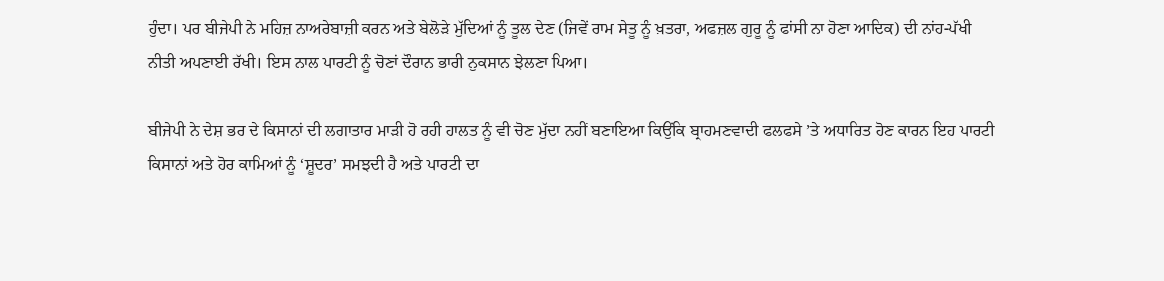ਹੁੰਦਾ। ਪਰ ਬੀਜੇਪੀ ਨੇ ਮਹਿਜ਼ ਨਾਅਰੇਬਾਜ਼ੀ ਕਰਨ ਅਤੇ ਬੇਲੋੜੇ ਮੁੱਦਿਆਂ ਨੂੰ ਤੂਲ ਦੇਣ (ਜਿਵੇਂ ਰਾਮ ਸੇਤੂ ਨੂੰ ਖ਼ਤਰਾ, ਅਫਜ਼ਲ ਗੁਰੂ ਨੂੰ ਫਾਂਸੀ ਨਾ ਹੋਣਾ ਆਦਿਕ) ਦੀ ਨਾਂਹ-ਪੱਖੀ ਨੀਤੀ ਅਪਣਾਈ ਰੱਖੀ। ਇਸ ਨਾਲ ਪਾਰਟੀ ਨੂੰ ਚੋਣਾਂ ਦੌਰਾਨ ਭਾਰੀ ਨੁਕਸਾਨ ਝੇਲਣਾ ਪਿਆ।

ਬੀਜੇਪੀ ਨੇ ਦੇਸ਼ ਭਰ ਦੇ ਕਿਸਾਨਾਂ ਦੀ ਲਗਾਤਾਰ ਮਾੜੀ ਹੋ ਰਹੀ ਹਾਲਤ ਨੂੰ ਵੀ ਚੋਣ ਮੁੱਦਾ ਨਹੀਂ ਬਣਾਇਆ ਕਿਉਂਕਿ ਬ੍ਰਾਹਮਣਵਾਦੀ ਫਲਫਸੇ ’ਤੇ ਅਧਾਰਿਤ ਹੋਣ ਕਾਰਨ ਇਹ ਪਾਰਟੀ ਕਿਸਾਨਾਂ ਅਤੇ ਹੋਰ ਕਾਮਿਆਂ ਨੂੰ ‘ਸ਼ੂਦਰ’ ਸਮਝਦੀ ਹੈ ਅਤੇ ਪਾਰਟੀ ਦਾ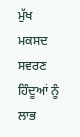ਮੁੱਖ ਮਕਸਦ ਸਵਰਣ ਹਿੰਦੂਆਂ ਨੂੰ ਲਾਭ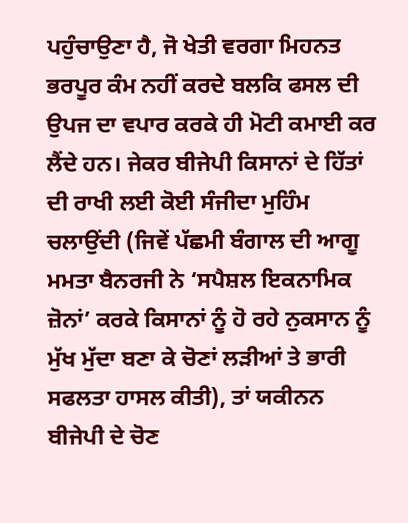ਪਹੁੰਚਾਉਣਾ ਹੈ, ਜੋ ਖੇਤੀ ਵਰਗਾ ਮਿਹਨਤ ਭਰਪੂਰ ਕੰਮ ਨਹੀਂ ਕਰਦੇ ਬਲਕਿ ਫਸਲ ਦੀ ਉਪਜ ਦਾ ਵਪਾਰ ਕਰਕੇ ਹੀ ਮੋਟੀ ਕਮਾਈ ਕਰ ਲੈਂਦੇ ਹਨ। ਜੇਕਰ ਬੀਜੇਪੀ ਕਿਸਾਨਾਂ ਦੇ ਹਿੱਤਾਂ ਦੀ ਰਾਖੀ ਲਈ ਕੋਈ ਸੰਜੀਦਾ ਮੁਹਿੰਮ ਚਲਾਉਂਦੀ (ਜਿਵੇਂ ਪੱਛਮੀ ਬੰਗਾਲ ਦੀ ਆਗੂ ਮਮਤਾ ਬੈਨਰਜੀ ਨੇ ‘ਸਪੈਸ਼ਲ ਇਕਨਾਮਿਕ ਜ਼ੋਨਾਂ’ ਕਰਕੇ ਕਿਸਾਨਾਂ ਨੂੰ ਹੋ ਰਹੇ ਨੁਕਸਾਨ ਨੂੰ ਮੁੱਖ ਮੁੱਦਾ ਬਣਾ ਕੇ ਚੋਣਾਂ ਲੜੀਆਂ ਤੇ ਭਾਰੀ ਸਫਲਤਾ ਹਾਸਲ ਕੀਤੀ), ਤਾਂ ਯਕੀਨਨ ਬੀਜੇਪੀ ਦੇ ਚੋਣ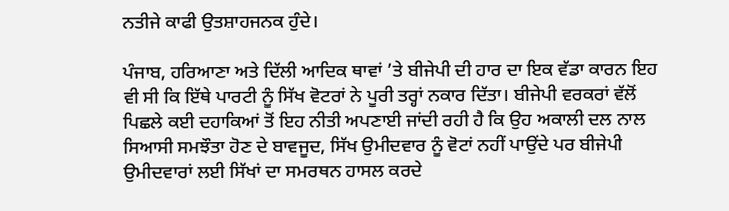ਨਤੀਜੇ ਕਾਫੀ ਉਤਸ਼ਾਹਜਨਕ ਹੁੰਦੇ।

ਪੰਜਾਬ, ਹਰਿਆਣਾ ਅਤੇ ਦਿੱਲੀ ਆਦਿਕ ਥਾਵਾਂ ’ਤੇ ਬੀਜੇਪੀ ਦੀ ਹਾਰ ਦਾ ਇਕ ਵੱਡਾ ਕਾਰਨ ਇਹ ਵੀ ਸੀ ਕਿ ਇੱਥੇ ਪਾਰਟੀ ਨੂੰ ਸਿੱਖ ਵੋਟਰਾਂ ਨੇ ਪੂਰੀ ਤਰ੍ਹਾਂ ਨਕਾਰ ਦਿੱਤਾ। ਬੀਜੇਪੀ ਵਰਕਰਾਂ ਵੱਲੋਂ ਪਿਛਲੇ ਕਈ ਦਹਾਕਿਆਂ ਤੋਂ ਇਹ ਨੀਤੀ ਅਪਣਾਈ ਜਾਂਦੀ ਰਹੀ ਹੈ ਕਿ ਉਹ ਅਕਾਲੀ ਦਲ ਨਾਲ ਸਿਆਸੀ ਸਮਝੌਤਾ ਹੋਣ ਦੇ ਬਾਵਜੂਦ, ਸਿੱਖ ਉਮੀਦਵਾਰ ਨੂੰ ਵੋਟਾਂ ਨਹੀਂ ਪਾਉਂਦੇ ਪਰ ਬੀਜੇਪੀ ਉਮੀਦਵਾਰਾਂ ਲਈ ਸਿੱਖਾਂ ਦਾ ਸਮਰਥਨ ਹਾਸਲ ਕਰਦੇ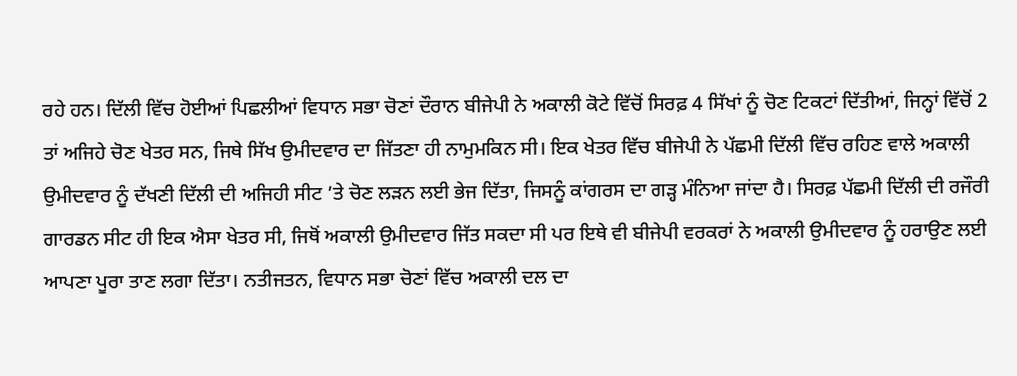ਰਹੇ ਹਨ। ਦਿੱਲੀ ਵਿੱਚ ਹੋਈਆਂ ਪਿਛਲੀਆਂ ਵਿਧਾਨ ਸਭਾ ਚੋਣਾਂ ਦੌਰਾਨ ਬੀਜੇਪੀ ਨੇ ਅਕਾਲੀ ਕੋਟੇ ਵਿੱਚੋਂ ਸਿਰਫ਼ 4 ਸਿੱਖਾਂ ਨੂੰ ਚੋਣ ਟਿਕਟਾਂ ਦਿੱਤੀਆਂ, ਜਿਨ੍ਹਾਂ ਵਿੱਚੋਂ 2 ਤਾਂ ਅਜਿਹੇ ਚੋਣ ਖੇਤਰ ਸਨ, ਜਿਥੇ ਸਿੱਖ ਉਮੀਦਵਾਰ ਦਾ ਜਿੱਤਣਾ ਹੀ ਨਾਮੁਮਕਿਨ ਸੀ। ਇਕ ਖੇਤਰ ਵਿੱਚ ਬੀਜੇਪੀ ਨੇ ਪੱਛਮੀ ਦਿੱਲੀ ਵਿੱਚ ਰਹਿਣ ਵਾਲੇ ਅਕਾਲੀ ਉਮੀਦਵਾਰ ਨੂੰ ਦੱਖਣੀ ਦਿੱਲੀ ਦੀ ਅਜਿਹੀ ਸੀਟ ’ਤੇ ਚੋਣ ਲੜਨ ਲਈ ਭੇਜ ਦਿੱਤਾ, ਜਿਸਨੂੰ ਕਾਂਗਰਸ ਦਾ ਗੜ੍ਹ ਮੰਨਿਆ ਜਾਂਦਾ ਹੈ। ਸਿਰਫ਼ ਪੱਛਮੀ ਦਿੱਲੀ ਦੀ ਰਜੌਰੀ ਗਾਰਡਨ ਸੀਟ ਹੀ ਇਕ ਐਸਾ ਖੇਤਰ ਸੀ, ਜਿਥੋਂ ਅਕਾਲੀ ਉਮੀਦਵਾਰ ਜਿੱਤ ਸਕਦਾ ਸੀ ਪਰ ਇਥੇ ਵੀ ਬੀਜੇਪੀ ਵਰਕਰਾਂ ਨੇ ਅਕਾਲੀ ਉਮੀਦਵਾਰ ਨੂੰ ਹਰਾਉਣ ਲਈ ਆਪਣਾ ਪੂਰਾ ਤਾਣ ਲਗਾ ਦਿੱਤਾ। ਨਤੀਜਤਨ, ਵਿਧਾਨ ਸਭਾ ਚੋਣਾਂ ਵਿੱਚ ਅਕਾਲੀ ਦਲ ਦਾ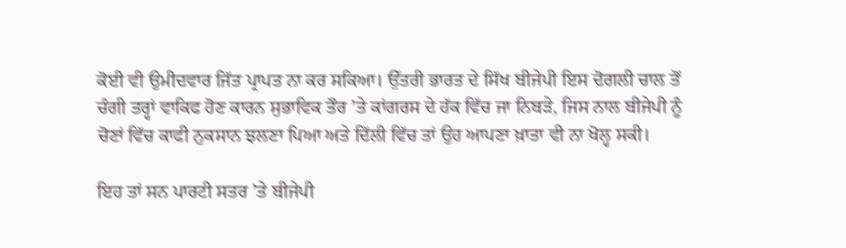ਕੋਈ ਵੀ ਉਮੀਦਵਾਰ ਜਿੱਤ ਪ੍ਰਾਪਤ ਨਾ ਕਰ ਸਕਿਆ। ਉੱਤਰੀ ਭਾਰਤ ਦੇ ਸਿੱਖ ਬੀਜੇਪੀ ਇਸ ਦੋਗਲੀ ਚਾਲ ਤੋਂ ਚੰਗੀ ਤਰ੍ਹਾਂ ਵਾਕਿਫ ਹੋਣ ਕਾਰਨ ਸੁਭਾਵਿਕ ਤੌਰ ’ਤੇ ਕਾਂਗਰਸ ਦੇ ਹੱਕ ਵਿੱਚ ਜਾ ਨਿਬੜੇ, ਜਿਸ ਨਾਲ ਬੀਜੇਪੀ ਨੂੰ ਚੋਣਾਂ ਵਿੱਚ ਕਾਫੀ ਨੁਕਸਾਨ ਝਲਣਾ ਪਿਆ ਅਤੇ ਦਿੱਲੀ ਵਿੱਚ ਤਾਂ ਉਹ ਆਪਣਾ ਖ਼ਾਤਾ ਵੀ ਨਾ ਖੋਲ੍ਹ ਸਕੀ।

ਇਹ ਤਾਂ ਸਨ ਪਾਰਟੀ ਸਤਰ ’ਤੇ ਬੀਜੇਪੀ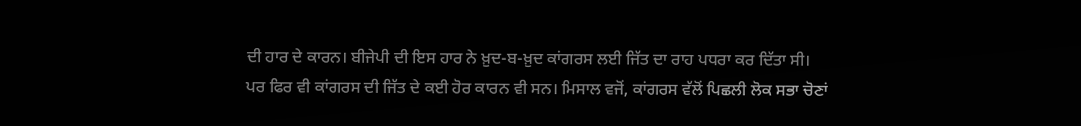ਦੀ ਹਾਰ ਦੇ ਕਾਰਨ। ਬੀਜੇਪੀ ਦੀ ਇਸ ਹਾਰ ਨੇ ਖ਼ੁਦ-ਬ-ਖ਼ੁਦ ਕਾਂਗਰਸ ਲਈ ਜਿੱਤ ਦਾ ਰਾਹ ਪਧਰਾ ਕਰ ਦਿੱਤਾ ਸੀ। ਪਰ ਫਿਰ ਵੀ ਕਾਂਗਰਸ ਦੀ ਜਿੱਤ ਦੇ ਕਈ ਹੋਰ ਕਾਰਨ ਵੀ ਸਨ। ਮਿਸਾਲ ਵਜੋਂ, ਕਾਂਗਰਸ ਵੱਲੋਂ ਪਿਛਲੀ ਲੋਕ ਸਭਾ ਚੋਣਾਂ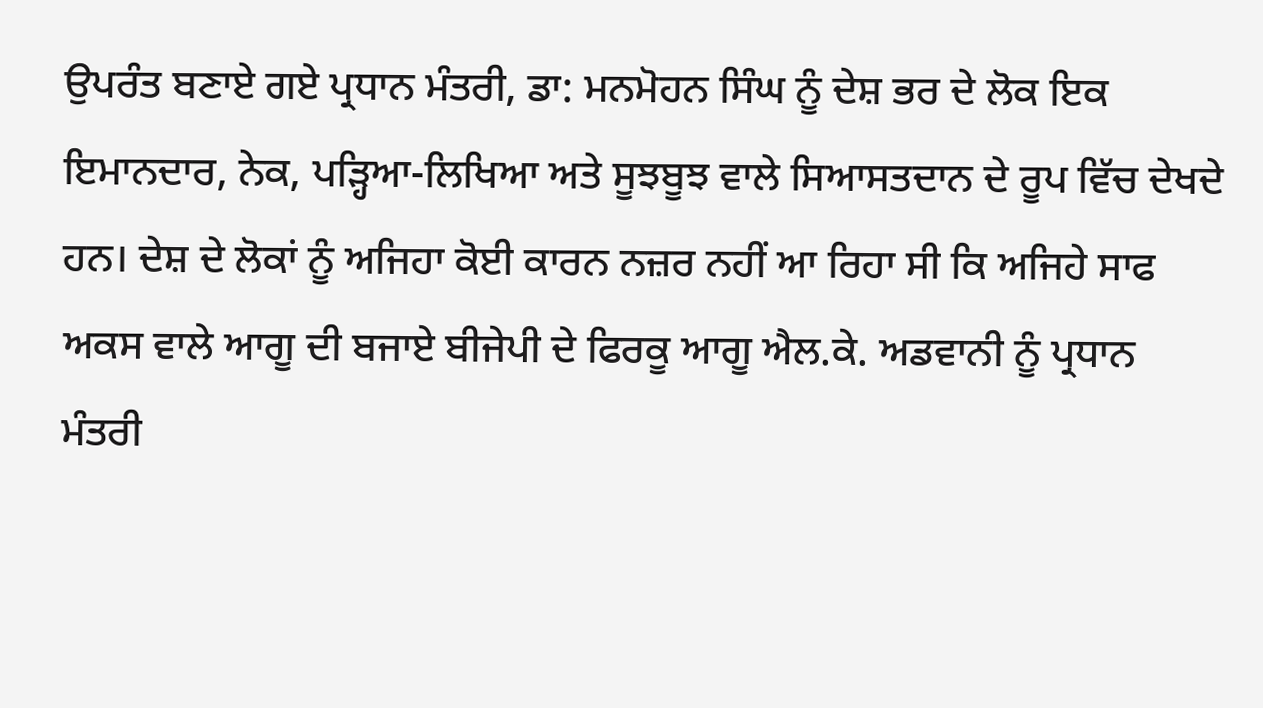ਉਪਰੰਤ ਬਣਾਏ ਗਏ ਪ੍ਰਧਾਨ ਮੰਤਰੀ, ਡਾ: ਮਨਮੋਹਨ ਸਿੰਘ ਨੂੰ ਦੇਸ਼ ਭਰ ਦੇ ਲੋਕ ਇਕ ਇਮਾਨਦਾਰ, ਨੇਕ, ਪੜ੍ਹਿਆ-ਲਿਖਿਆ ਅਤੇ ਸੂਝਬੂਝ ਵਾਲੇ ਸਿਆਸਤਦਾਨ ਦੇ ਰੂਪ ਵਿੱਚ ਦੇਖਦੇ ਹਨ। ਦੇਸ਼ ਦੇ ਲੋਕਾਂ ਨੂੰ ਅਜਿਹਾ ਕੋਈ ਕਾਰਨ ਨਜ਼ਰ ਨਹੀਂ ਆ ਰਿਹਾ ਸੀ ਕਿ ਅਜਿਹੇ ਸਾਫ ਅਕਸ ਵਾਲੇ ਆਗੂ ਦੀ ਬਜਾਏ ਬੀਜੇਪੀ ਦੇ ਫਿਰਕੂ ਆਗੂ ਐਲ.ਕੇ. ਅਡਵਾਨੀ ਨੂੰ ਪ੍ਰਧਾਨ ਮੰਤਰੀ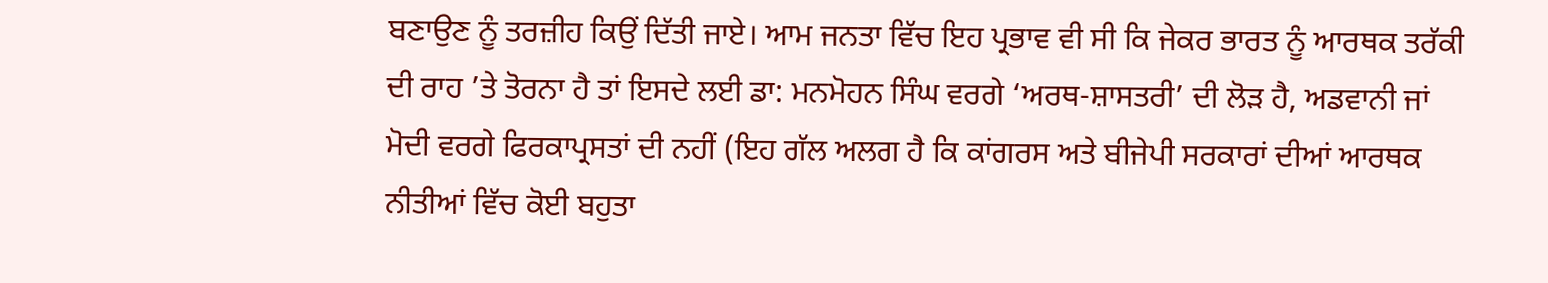ਬਣਾਉਣ ਨੂੰ ਤਰਜ਼ੀਹ ਕਿਉਂ ਦਿੱਤੀ ਜਾਏ। ਆਮ ਜਨਤਾ ਵਿੱਚ ਇਹ ਪ੍ਰਭਾਵ ਵੀ ਸੀ ਕਿ ਜੇਕਰ ਭਾਰਤ ਨੂੰ ਆਰਥਕ ਤਰੱਕੀ ਦੀ ਰਾਹ ’ਤੇ ਤੋਰਨਾ ਹੈ ਤਾਂ ਇਸਦੇ ਲਈ ਡਾ: ਮਨਮੋਹਨ ਸਿੰਘ ਵਰਗੇ ‘ਅਰਥ-ਸ਼ਾਸਤਰੀ’ ਦੀ ਲੋੜ ਹੈ, ਅਡਵਾਨੀ ਜਾਂ ਮੋਦੀ ਵਰਗੇ ਫਿਰਕਾਪ੍ਰਸਤਾਂ ਦੀ ਨਹੀਂ (ਇਹ ਗੱਲ ਅਲਗ ਹੈ ਕਿ ਕਾਂਗਰਸ ਅਤੇ ਬੀਜੇਪੀ ਸਰਕਾਰਾਂ ਦੀਆਂ ਆਰਥਕ ਨੀਤੀਆਂ ਵਿੱਚ ਕੋਈ ਬਹੁਤਾ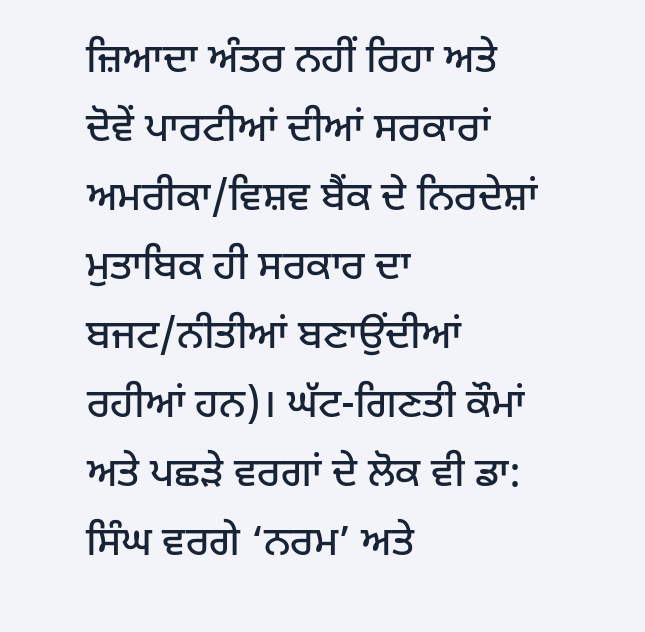ਜ਼ਿਆਦਾ ਅੰਤਰ ਨਹੀਂ ਰਿਹਾ ਅਤੇ ਦੋਵੇਂ ਪਾਰਟੀਆਂ ਦੀਆਂ ਸਰਕਾਰਾਂ ਅਮਰੀਕਾ/ਵਿਸ਼ਵ ਬੈਂਕ ਦੇ ਨਿਰਦੇਸ਼ਾਂ ਮੁਤਾਬਿਕ ਹੀ ਸਰਕਾਰ ਦਾ ਬਜਟ/ਨੀਤੀਆਂ ਬਣਾਉਂਦੀਆਂ ਰਹੀਆਂ ਹਨ)। ਘੱਟ-ਗਿਣਤੀ ਕੌਮਾਂ ਅਤੇ ਪਛੜੇ ਵਰਗਾਂ ਦੇ ਲੋਕ ਵੀ ਡਾ: ਸਿੰਘ ਵਰਗੇ ‘ਨਰਮ’ ਅਤੇ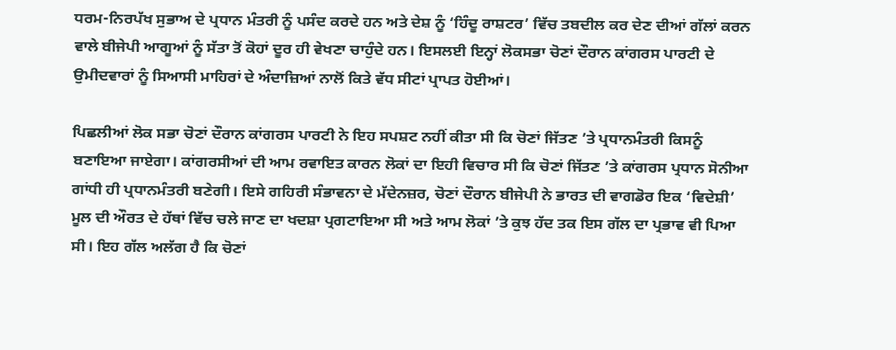ਧਰਮ-ਨਿਰਪੱਖ ਸੁਭਾਅ ਦੇ ਪ੍ਰਧਾਨ ਮੰਤਰੀ ਨੂੰ ਪਸੰਦ ਕਰਦੇ ਹਨ ਅਤੇ ਦੇਸ਼ ਨੂੰ ‘ਹਿੰਦੂ ਰਾਸ਼ਟਰ’ ਵਿੱਚ ਤਬਦੀਲ ਕਰ ਦੇਣ ਦੀਆਂ ਗੱਲਾਂ ਕਰਨ ਵਾਲੇ ਬੀਜੇਪੀ ਆਗੂਆਂ ਨੂੰ ਸੱਤਾ ਤੋਂ ਕੋਹਾਂ ਦੂਰ ਹੀ ਵੇਖਣਾ ਚਾਹੁੰਦੇ ਹਨ। ਇਸਲਈ ਇਨ੍ਹਾਂ ਲੋਕਸਭਾ ਚੋਣਾਂ ਦੌਰਾਨ ਕਾਂਗਰਸ ਪਾਰਟੀ ਦੇ ਉਮੀਦਵਾਰਾਂ ਨੂੰ ਸਿਆਸੀ ਮਾਹਿਰਾਂ ਦੇ ਅੰਦਾਜ਼ਿਆਂ ਨਾਲੋਂ ਕਿਤੇ ਵੱਧ ਸੀਟਾਂ ਪ੍ਰਾਪਤ ਹੋਈਆਂ।

ਪਿਛਲੀਆਂ ਲੋਕ ਸਭਾ ਚੋਣਾਂ ਦੌਰਾਨ ਕਾਂਗਰਸ ਪਾਰਟੀ ਨੇ ਇਹ ਸਪਸ਼ਟ ਨਹੀਂ ਕੀਤਾ ਸੀ ਕਿ ਚੋਣਾਂ ਜਿੱਤਣ ’ਤੇ ਪ੍ਰਧਾਨਮੰਤਰੀ ਕਿਸਨੂੰ ਬਣਾਇਆ ਜਾਏਗਾ। ਕਾਂਗਰਸੀਆਂ ਦੀ ਆਮ ਰਵਾਇਤ ਕਾਰਨ ਲੋਕਾਂ ਦਾ ਇਹੀ ਵਿਚਾਰ ਸੀ ਕਿ ਚੋਣਾਂ ਜਿੱਤਣ ’ਤੇ ਕਾਂਗਰਸ ਪ੍ਰਧਾਨ ਸੋਨੀਆ ਗਾਂਧੀ ਹੀ ਪ੍ਰਧਾਨਮੰਤਰੀ ਬਣੇਗੀ। ਇਸੇ ਗਹਿਰੀ ਸੰਭਾਵਨਾ ਦੇ ਮੱਦੇਨਜ਼ਰ, ਚੋਣਾਂ ਦੌਰਾਨ ਬੀਜੇਪੀ ਨੇ ਭਾਰਤ ਦੀ ਵਾਗਡੋਰ ਇਕ ‘ਵਿਦੇਸ਼ੀ’ ਮੂਲ ਦੀ ਔਰਤ ਦੇ ਹੱਥਾਂ ਵਿੱਚ ਚਲੇ ਜਾਣ ਦਾ ਖਦਸ਼ਾ ਪ੍ਰਗਟਾਇਆ ਸੀ ਅਤੇ ਆਮ ਲੋਕਾਂ ’ਤੇ ਕੁਝ ਹੱਦ ਤਕ ਇਸ ਗੱਲ ਦਾ ਪ੍ਰਭਾਵ ਵੀ ਪਿਆ ਸੀ। ਇਹ ਗੱਲ ਅਲੱਗ ਹੈ ਕਿ ਚੋਣਾਂ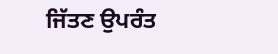ਜਿੱਤਣ ਉਪਰੰਤ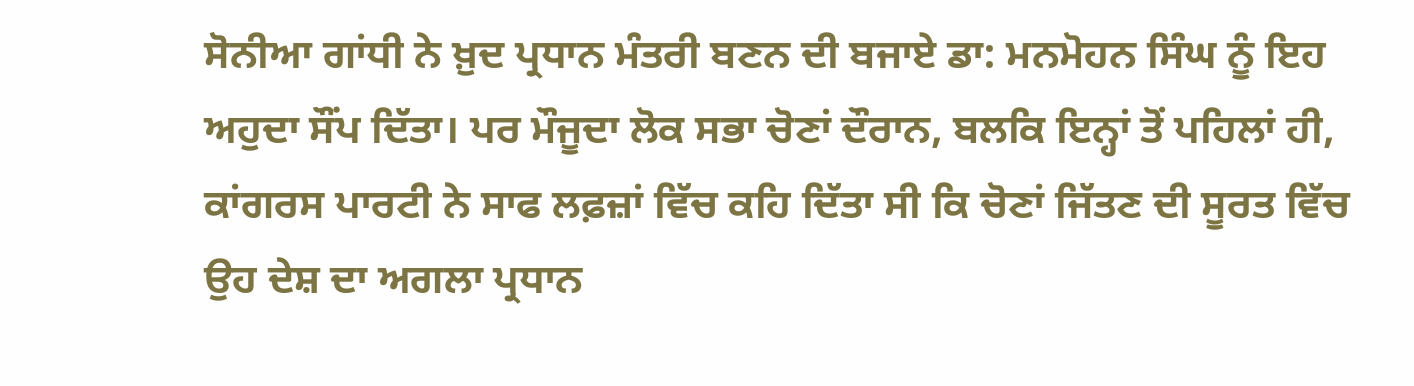ਸੋਨੀਆ ਗਾਂਧੀ ਨੇ ਖ਼ੁਦ ਪ੍ਰਧਾਨ ਮੰਤਰੀ ਬਣਨ ਦੀ ਬਜਾਏ ਡਾ: ਮਨਮੋਹਨ ਸਿੰਘ ਨੂੰ ਇਹ ਅਹੁਦਾ ਸੌਂਪ ਦਿੱਤਾ। ਪਰ ਮੌਜੂਦਾ ਲੋਕ ਸਭਾ ਚੋਣਾਂ ਦੌਰਾਨ, ਬਲਕਿ ਇਨ੍ਹਾਂ ਤੋਂ ਪਹਿਲਾਂ ਹੀ, ਕਾਂਗਰਸ ਪਾਰਟੀ ਨੇ ਸਾਫ ਲਫ਼ਜ਼ਾਂ ਵਿੱਚ ਕਹਿ ਦਿੱਤਾ ਸੀ ਕਿ ਚੋਣਾਂ ਜਿੱਤਣ ਦੀ ਸੂਰਤ ਵਿੱਚ ਉਹ ਦੇਸ਼ ਦਾ ਅਗਲਾ ਪ੍ਰਧਾਨ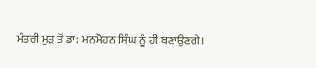ਮੰਤਰੀ ਮੁੜ ਤੋਂ ਡਾ: ਮਨਮੋਹਨ ਸਿੰਘ ਨੂੰ ਹੀ ਬਣਾਉਣਗੇ।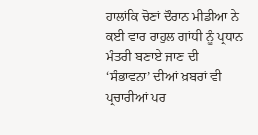ਹਾਲਾਂਕਿ ਚੋਣਾਂ ਦੌਰਾਨ ਮੀਡੀਆ ਨੇ ਕਈ ਵਾਰ ਰਾਹੁਲ ਗਾਂਧੀ ਨੂੰ ਪ੍ਰਧਾਨ ਮੰਤਰੀ ਬਣਾਏ ਜਾਣ ਦੀ ‘ਸੰਭਾਵਨਾ’ ਦੀਆਂ ਖ਼ਬਰਾਂ ਵੀ ਪ੍ਰਚਾਰੀਆਂ ਪਰ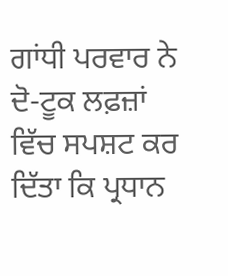ਗਾਂਧੀ ਪਰਵਾਰ ਨੇ ਦੋ-ਟੂਕ ਲਫ਼ਜ਼ਾਂ ਵਿੱਚ ਸਪਸ਼ਟ ਕਰ ਦਿੱਤਾ ਕਿ ਪ੍ਰਧਾਨ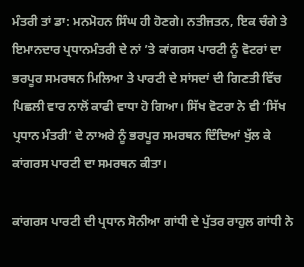ਮੰਤਰੀ ਤਾਂ ਡਾ: ਮਨਮੋਹਨ ਸਿੰਘ ਹੀ ਹੋਣਗੇ। ਨਤੀਜਤਨ, ਇਕ ਚੰਗੇ ਤੇ ਇਮਾਨਦਾਰ ਪ੍ਰਧਾਨਮੰਤਰੀ ਦੇ ਨਾਂ ’ਤੇ ਕਾਂਗਰਸ ਪਾਰਟੀ ਨੂੰ ਵੋਟਰਾਂ ਦਾ ਭਰਪੂਰ ਸਮਰਥਨ ਮਿਲਿਆ ਤੇ ਪਾਰਟੀ ਦੇ ਸਾਂਸਦਾਂ ਦੀ ਗਿਣਤੀ ਵਿੱਚ ਪਿਛਲੀ ਵਾਰ ਨਾਲੋਂ ਕਾਫੀ ਵਾਧਾ ਹੋ ਗਿਆ। ਸਿੱਖ ਵੋਟਰਾ ਨੇ ਵੀ ‘ਸਿੱਖ ਪ੍ਰਧਾਨ ਮੰਤਰੀ’ ਦੇ ਨਾਅਰੇ ਨੂੰ ਭਰਪੂਰ ਸਮਰਥਨ ਦਿੰਦਿਆਂ ਖੁੱਲ ਕੇ ਕਾਂਗਰਸ ਪਾਰਟੀ ਦਾ ਸਮਰਥਨ ਕੀਤਾ।

ਕਾਂਗਰਸ ਪਾਰਟੀ ਦੀ ਪ੍ਰਧਾਨ ਸੋਨੀਆ ਗਾਂਧੀ ਦੇ ਪੁੱਤਰ ਰਾਹੁਲ ਗਾਂਧੀ ਨੇ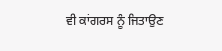ਵੀ ਕਾਂਗਰਸ ਨੂੰ ਜਿਤਾਉਣ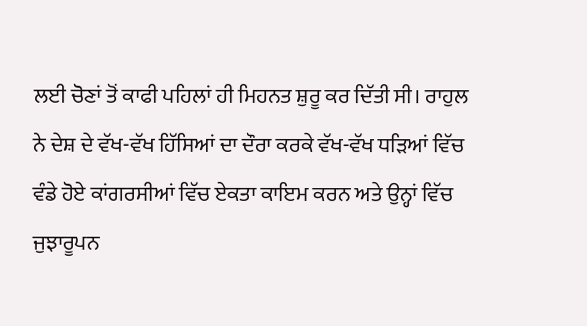ਲਈ ਚੋਣਾਂ ਤੋਂ ਕਾਫੀ ਪਹਿਲਾਂ ਹੀ ਮਿਹਨਤ ਸ਼ੁਰੂ ਕਰ ਦਿੱਤੀ ਸੀ। ਰਾਹੁਲ ਨੇ ਦੇਸ਼ ਦੇ ਵੱਖ-ਵੱਖ ਹਿੱਸਿਆਂ ਦਾ ਦੌਰਾ ਕਰਕੇ ਵੱਖ-ਵੱਖ ਧੜਿਆਂ ਵਿੱਚ ਵੰਡੇ ਹੋਏ ਕਾਂਗਰਸੀਆਂ ਵਿੱਚ ਏਕਤਾ ਕਾਇਮ ਕਰਨ ਅਤੇ ਉਨ੍ਹਾਂ ਵਿੱਚ ਜੁਝਾਰੂਪਨ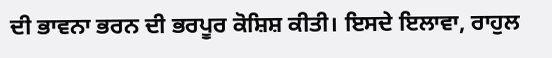ਦੀ ਭਾਵਨਾ ਭਰਨ ਦੀ ਭਰਪੂਰ ਕੋਸ਼ਿਸ਼ ਕੀਤੀ। ਇਸਦੇ ਇਲਾਵਾ, ਰਾਹੁਲ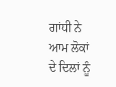ਗਾਂਧੀ ਨੇ ਆਮ ਲੋਕਾਂ ਦੇ ਦਿਲਾਂ ਨੂੰ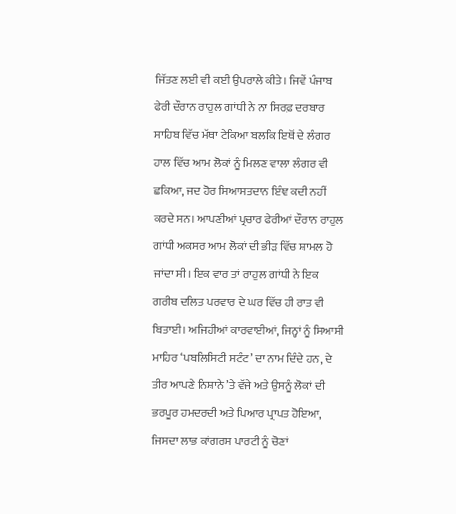ਜਿੱਤਣ ਲਈ ਵੀ ਕਈ ਉਪਰਾਲੇ ਕੀਤੇ। ਜਿਵੇਂ ਪੰਜਾਬ ਫੇਰੀ ਦੌਰਾਨ ਰਾਹੁਲ ਗਾਂਧੀ ਨੇ ਨਾ ਸਿਰਫ਼ ਦਰਬਾਰ ਸਾਹਿਬ ਵਿੱਚ ਮੱਥਾ ਟੇਕਿਆ ਬਲਕਿ ਇਥੋਂ ਦੇ ਲੰਗਰ ਹਾਲ ਵਿੱਚ ਆਮ ਲੋਕਾਂ ਨੂੰ ਮਿਲਣ ਵਾਲਾ ਲੰਗਰ ਵੀ ਛਕਿਆ, ਜਦ ਹੋਰ ਸਿਆਸਤਦਾਨ ਇੰਞ ਕਦੀ ਨਹੀਂ ਕਰਦੇ ਸਨ। ਆਪਣੀਆਂ ਪ੍ਰਚਾਰ ਫੇਰੀਆਂ ਦੌਰਾਨ ਰਾਹੁਲ ਗਾਂਧੀ ਅਕਸਰ ਆਮ ਲੋਕਾਂ ਦੀ ਭੀੜ ਵਿੱਚ ਸ਼ਾਮਲ ਹੋ ਜਾਂਦਾ ਸੀ। ਇਕ ਵਾਰ ਤਾਂ ਰਾਹੁਲ ਗਾਂਧੀ ਨੇ ਇਕ ਗਰੀਬ ਦਲਿਤ ਪਰਵਾਰ ਦੇ ਘਰ ਵਿੱਚ ਹੀ ਰਾਤ ਵੀ ਬਿਤਾਈ। ਅਜਿਹੀਆਂ ਕਾਰਵਾਈਆਂ, ਜਿਨ੍ਹਾਂ ਨੂੰ ਸਿਆਸੀ ਮਾਹਿਰ ‘ਪਬਲਿਸਿਟੀ ਸਟੰਟ’ ਦਾ ਨਾਮ ਦਿੰਦੇ ਹਨ, ਦੇ ਤੀਰ ਆਪਣੇ ਨਿਸ਼ਾਨੇ ’ਤੇ ਵੱਜੇ ਅਤੇ ਉਸਨੂੰ ਲੋਕਾਂ ਦੀ ਭਰਪੂਰ ਹਮਦਰਦੀ ਅਤੇ ਪਿਆਰ ਪ੍ਰਾਪਤ ਹੋਇਆ, ਜਿਸਦਾ ਲਾਭ ਕਾਂਗਰਸ ਪਾਰਟੀ ਨੂੰ ਚੋਣਾਂ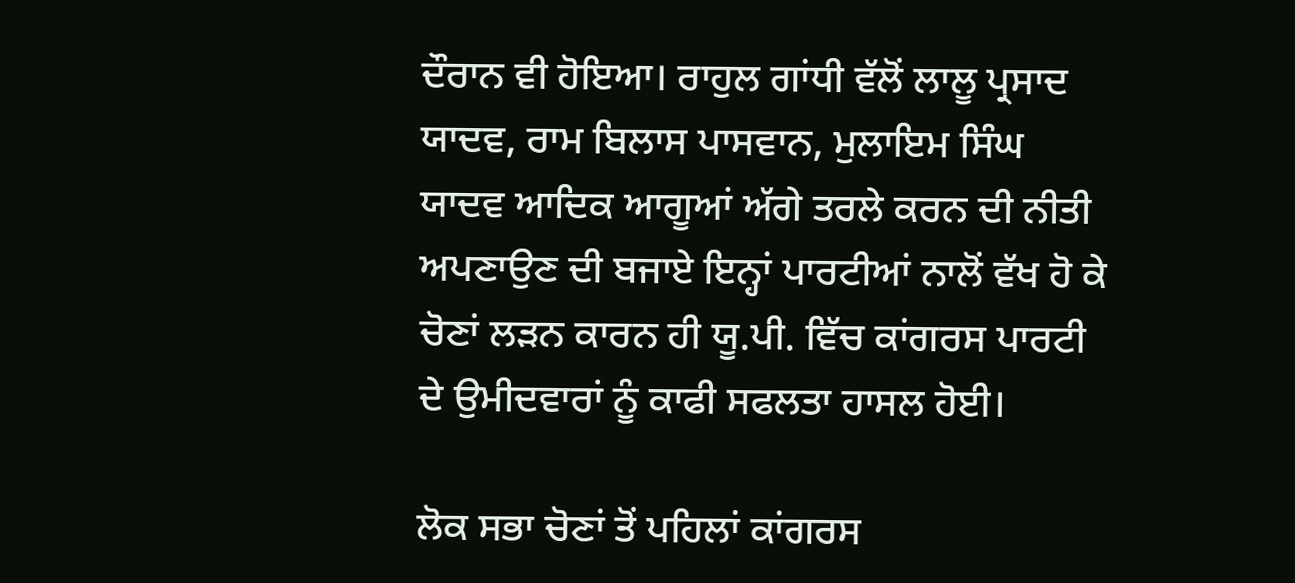ਦੌਰਾਨ ਵੀ ਹੋਇਆ। ਰਾਹੁਲ ਗਾਂਧੀ ਵੱਲੋਂ ਲਾਲੂ ਪ੍ਰਸਾਦ ਯਾਦਵ, ਰਾਮ ਬਿਲਾਸ ਪਾਸਵਾਨ, ਮੁਲਾਇਮ ਸਿੰਘ ਯਾਦਵ ਆਦਿਕ ਆਗੂਆਂ ਅੱਗੇ ਤਰਲੇ ਕਰਨ ਦੀ ਨੀਤੀ ਅਪਣਾਉਣ ਦੀ ਬਜਾਏ ਇਨ੍ਹਾਂ ਪਾਰਟੀਆਂ ਨਾਲੋਂ ਵੱਖ ਹੋ ਕੇ ਚੋਣਾਂ ਲੜਨ ਕਾਰਨ ਹੀ ਯੂ.ਪੀ. ਵਿੱਚ ਕਾਂਗਰਸ ਪਾਰਟੀ ਦੇ ਉਮੀਦਵਾਰਾਂ ਨੂੰ ਕਾਫੀ ਸਫਲਤਾ ਹਾਸਲ ਹੋਈ।

ਲੋਕ ਸਭਾ ਚੋਣਾਂ ਤੋਂ ਪਹਿਲਾਂ ਕਾਂਗਰਸ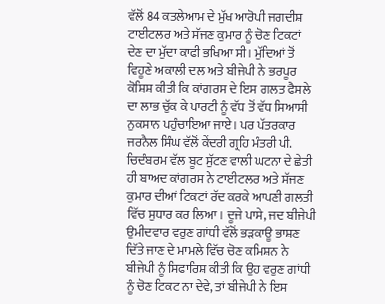ਵੱਲੋਂ 84 ਕਤਲੇਆਮ ਦੇ ਮੁੱਖ ਆਰੋਪੀ ਜਗਦੀਸ਼ ਟਾਈਟਲਰ ਅਤੇ ਸੱਜਣ ਕੁਮਾਰ ਨੂੰ ਚੋਣ ਟਿਕਟਾਂ ਦੇਣ ਦਾ ਮੁੱਦਾ ਕਾਫੀ ਭਖਿਆ ਸੀ। ਮੁੱਦਿਆਂ ਤੋਂ ਵਿਹੂਣੇ ਅਕਾਲੀ ਦਲ ਅਤੇ ਬੀਜੇਪੀ ਨੇ ਭਰਪੂਰ ਕੋਸ਼ਿਸ਼ ਕੀਤੀ ਕਿ ਕਾਂਗਰਸ ਦੇ ਇਸ ਗਲਤ ਫੈਸਲੇ ਦਾ ਲਾਭ ਚੁੱਕ ਕੇ ਪਾਰਟੀ ਨੂੰ ਵੱਧ ਤੋਂ ਵੱਧ ਸਿਆਸੀ ਨੁਕਸਾਨ ਪਹੁੰਚਾਇਆ ਜਾਏ। ਪਰ ਪੱਤਰਕਾਰ ਜਰਨੈਲ ਸਿੰਘ ਵੱਲੋਂ ਕੇਂਦਰੀ ਗ੍ਰਹਿ ਮੰਤਰੀ ਪੀ. ਚਿਦੰਬਰਮ ਵੱਲ ਬੂਟ ਸੁੱਟਣ ਵਾਲੀ ਘਟਨਾ ਦੇ ਛੇਤੀ ਹੀ ਬਾਅਦ ਕਾਂਗਰਸ ਨੇ ਟਾਈਟਲਰ ਅਤੇ ਸੱਜਣ ਕੁਮਾਰ ਦੀਆਂ ਟਿਕਟਾਂ ਰੱਦ ਕਰਕੇ ਆਪਣੀ ਗਲਤੀ ਵਿੱਚ ਸੁਧਾਰ ਕਰ ਲਿਆ। ਦੂਜੇ ਪਾਸੇ, ਜਦ ਬੀਜੇਪੀ ਉਮੀਦਵਾਰ ਵਰੁਣ ਗਾਂਧੀ ਵੱਲੋਂ ਭੜਕਾਊ ਭਾਸ਼ਣ ਦਿੱਤੇ ਜਾਣ ਦੇ ਮਾਮਲੇ ਵਿੱਚ ਚੋਣ ਕਮਿਸ਼ਨ ਨੇ ਬੀਜੇਪੀ ਨੂੰ ਸਿਫਾਰਿਸ਼ ਕੀਤੀ ਕਿ ਉਹ ਵਰੁਣ ਗਾਂਧੀ ਨੂੰ ਚੋਣ ਟਿਕਟ ਨਾ ਦੇਵੇ, ਤਾਂ ਬੀਜੇਪੀ ਨੇ ਇਸ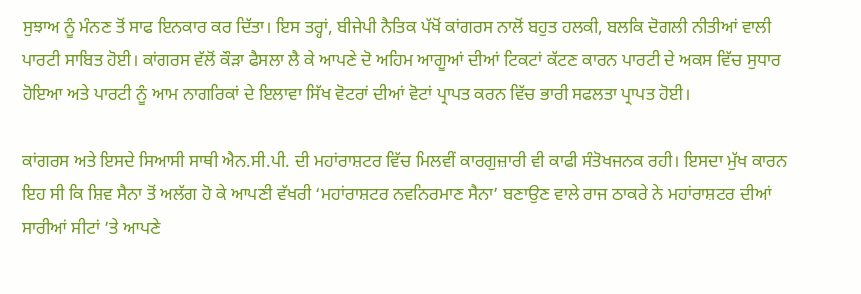ਸੁਝਾਅ ਨੂੰ ਮੰਨਣ ਤੋਂ ਸਾਫ ਇਨਕਾਰ ਕਰ ਦਿੱਤਾ। ਇਸ ਤਰ੍ਹਾਂ, ਬੀਜੇਪੀ ਨੈਤਿਕ ਪੱਖੋਂ ਕਾਂਗਰਸ ਨਾਲੋਂ ਬਹੁਤ ਹਲਕੀ, ਬਲਕਿ ਦੋਗਲੀ ਨੀਤੀਆਂ ਵਾਲੀ ਪਾਰਟੀ ਸਾਬਿਤ ਹੋਈ। ਕਾਂਗਰਸ ਵੱਲੋਂ ਕੌੜਾ ਫੈਸਲਾ ਲੈ ਕੇ ਆਪਣੇ ਦੋ ਅਹਿਮ ਆਗੂਆਂ ਦੀਆਂ ਟਿਕਟਾਂ ਕੱਟਣ ਕਾਰਨ ਪਾਰਟੀ ਦੇ ਅਕਸ ਵਿੱਚ ਸੁਧਾਰ ਹੋਇਆ ਅਤੇ ਪਾਰਟੀ ਨੂੰ ਆਮ ਨਾਗਰਿਕਾਂ ਦੇ ਇਲਾਵਾ ਸਿੱਖ ਵੋਟਰਾਂ ਦੀਆਂ ਵੋਟਾਂ ਪ੍ਰਾਪਤ ਕਰਨ ਵਿੱਚ ਭਾਰੀ ਸਫਲਤਾ ਪ੍ਰਾਪਤ ਹੋਈ।

ਕਾਂਗਰਸ ਅਤੇ ਇਸਦੇ ਸਿਆਸੀ ਸਾਥੀ ਐਨ.ਸੀ.ਪੀ. ਦੀ ਮਹਾਂਰਾਸ਼ਟਰ ਵਿੱਚ ਮਿਲਵੀਂ ਕਾਰਗੁਜ਼ਾਰੀ ਵੀ ਕਾਫੀ ਸੰਤੋਖਜਨਕ ਰਹੀ। ਇਸਦਾ ਮੁੱਖ ਕਾਰਨ ਇਹ ਸੀ ਕਿ ਸ਼ਿਵ ਸੈਨਾ ਤੋਂ ਅਲੱਗ ਹੋ ਕੇ ਆਪਣੀ ਵੱਖਰੀ ‘ਮਹਾਂਰਾਸ਼ਟਰ ਨਵਨਿਰਮਾਣ ਸੈਨਾ’ ਬਣਾਉਣ ਵਾਲੇ ਰਾਜ ਠਾਕਰੇ ਨੇ ਮਹਾਂਰਾਸ਼ਟਰ ਦੀਆਂ ਸਾਰੀਆਂ ਸੀਟਾਂ ’ਤੇ ਆਪਣੇ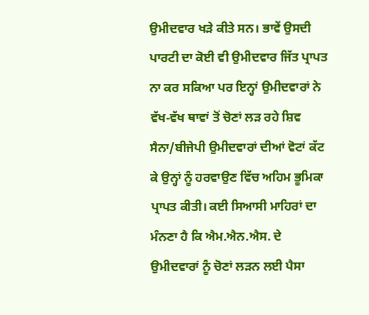ਉਮੀਦਵਾਰ ਖੜੇ ਕੀਤੇ ਸਨ। ਭਾਵੇਂ ਉਸਦੀ ਪਾਰਟੀ ਦਾ ਕੋਈ ਵੀ ਉਮੀਦਵਾਰ ਜਿੱਤ ਪ੍ਰਾਪਤ ਨਾ ਕਰ ਸਕਿਆ ਪਰ ਇਨ੍ਹਾਂ ਉਮੀਦਵਾਰਾਂ ਨੇ ਵੱਖ-ਵੱਖ ਥਾਵਾਂ ਤੋਂ ਚੋਣਾਂ ਲੜ ਰਹੇ ਸ਼ਿਵ ਸੈਨਾ/ਬੀਜੇਪੀ ਉਮੀਦਵਾਰਾਂ ਦੀਆਂ ਵੋਟਾਂ ਕੱਟ ਕੇ ਉਨ੍ਹਾਂ ਨੂੰ ਹਰਵਾਉਣ ਵਿੱਚ ਅਹਿਮ ਭੂਮਿਕਾ ਪ੍ਰਾਪਤ ਕੀਤੀ। ਕਈ ਸਿਆਸੀ ਮਾਹਿਰਾਂ ਦਾ ਮੰਨਣਾ ਹੈ ਕਿ ਐਮ.ਐਨ.ਐਸ. ਦੇ ਉਮੀਦਵਾਰਾਂ ਨੂੰ ਚੋਣਾਂ ਲੜਨ ਲਈ ਪੈਸਾ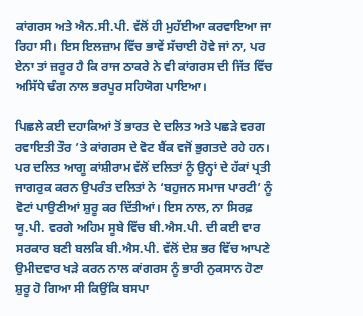ਕਾਂਗਰਸ ਅਤੇ ਐਨ.ਸੀ.ਪੀ. ਵੱਲੋਂ ਹੀ ਮੁਹੱਈਆ ਕਰਵਾਇਆ ਜਾ ਰਿਹਾ ਸੀ। ਇਸ ਇਲਜ਼ਾਮ ਵਿੱਚ ਭਾਵੇਂ ਸੱਚਾਈ ਹੋਵੇ ਜਾਂ ਨਾ, ਪਰ ਏਨਾ ਤਾਂ ਜ਼ਰੂਰ ਹੈ ਕਿ ਰਾਜ ਠਾਕਰੇ ਨੇ ਵੀ ਕਾਂਗਰਸ ਦੀ ਜਿੱਤ ਵਿੱਚ ਅਸਿੱਧੇ ਢੰਗ ਨਾਲ ਭਰਪੂਰ ਸਹਿਯੋਗ ਪਾਇਆ।

ਪਿਛਲੇ ਕਈ ਦਹਾਕਿਆਂ ਤੋਂ ਭਾਰਤ ਦੇ ਦਲਿਤ ਅਤੇ ਪਛੜੇ ਵਰਗ ਰਵਾਇਤੀ ਤੌਰ ’ਤੇ ਕਾਂਗਰਸ ਦੇ ਵੋਟ ਬੈਂਕ ਵਜੋਂ ਭੁਗਤਦੇ ਰਹੇ ਹਨ। ਪਰ ਦਲਿਤ ਆਗੂ ਕਾਂਸ਼ੀਰਾਮ ਵੱਲੋਂ ਦਲਿਤਾਂ ਨੂੰ ਉਨ੍ਹਾਂ ਦੇ ਹੱਕਾਂ ਪ੍ਰਤੀ ਜਾਗਰੁਕ ਕਰਨ ਉਪਰੰਤ ਦਲਿਤਾਂ ਨੇ ‘ਬਹੁਜਨ ਸਮਾਜ ਪਾਰਟੀ’ ਨੂੰ ਵੋਟਾਂ ਪਾਉਣੀਆਂ ਸ਼ੁਰੂ ਕਰ ਦਿੱਤੀਆਂ। ਇਸ ਨਾਲ, ਨਾ ਸਿਰਫ਼ ਯੂ.ਪੀ. ਵਰਗੇ ਅਹਿਮ ਸੂਬੇ ਵਿੱਚ ਬੀ.ਐਸ.ਪੀ. ਦੀ ਕਈ ਵਾਰ ਸਰਕਾਰ ਬਣੀ ਬਲਕਿ ਬੀ.ਐਸ.ਪੀ. ਵੱਲੋਂ ਦੇਸ਼ ਭਰ ਵਿੱਚ ਆਪਣੇ ਉਮੀਦਵਾਰ ਖੜੇ ਕਰਨ ਨਾਲ ਕਾਂਗਰਸ ਨੂੰ ਭਾਰੀ ਨੁਕਸਾਨ ਹੋਣਾ ਸ਼ੁਰੂ ਹੋ ਗਿਆ ਸੀ ਕਿਉਂਕਿ ਬਸਪਾ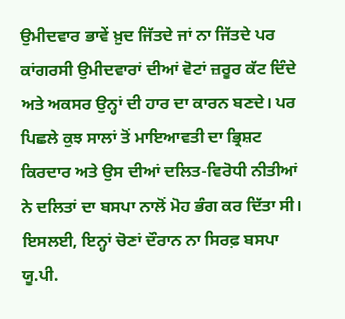ਉਮੀਦਵਾਰ ਭਾਵੇਂ ਖ਼ੁਦ ਜਿੱਤਦੇ ਜਾਂ ਨਾ ਜਿੱਤਦੇ ਪਰ ਕਾਂਗਰਸੀ ਉਮੀਦਵਾਰਾਂ ਦੀਆਂ ਵੋਟਾਂ ਜ਼ਰੂਰ ਕੱਟ ਦਿੰਦੇ ਅਤੇ ਅਕਸਰ ਉਨ੍ਹਾਂ ਦੀ ਹਾਰ ਦਾ ਕਾਰਨ ਬਣਦੇ। ਪਰ ਪਿਛਲੇ ਕੁਝ ਸਾਲਾਂ ਤੋਂ ਮਾਇਆਵਤੀ ਦਾ ਭ੍ਰਿਸ਼ਟ ਕਿਰਦਾਰ ਅਤੇ ਉਸ ਦੀਆਂ ਦਲਿਤ-ਵਿਰੋਧੀ ਨੀਤੀਆਂ ਨੇ ਦਲਿਤਾਂ ਦਾ ਬਸਪਾ ਨਾਲੋਂ ਮੋਹ ਭੰਗ ਕਰ ਦਿੱਤਾ ਸੀ। ਇਸਲਈ, ਇਨ੍ਹਾਂ ਚੋਣਾਂ ਦੌਰਾਨ ਨਾ ਸਿਰਫ਼ ਬਸਪਾ ਯੂ.ਪੀ.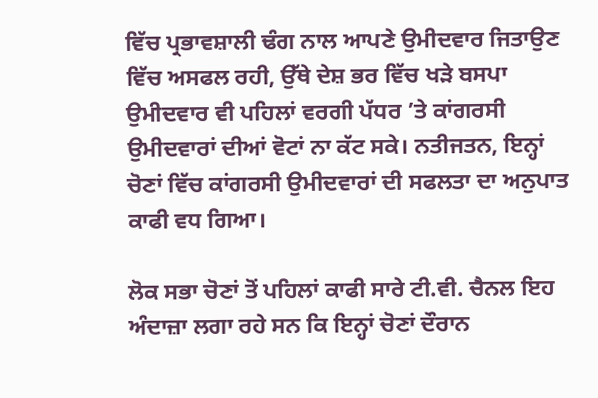ਵਿੱਚ ਪ੍ਰਭਾਵਸ਼ਾਲੀ ਢੰਗ ਨਾਲ ਆਪਣੇ ਉਮੀਦਵਾਰ ਜਿਤਾਉਣ ਵਿੱਚ ਅਸਫਲ ਰਹੀ, ਉੱਥੇ ਦੇਸ਼ ਭਰ ਵਿੱਚ ਖੜੇ ਬਸਪਾ ਉਮੀਦਵਾਰ ਵੀ ਪਹਿਲਾਂ ਵਰਗੀ ਪੱਧਰ ’ਤੇ ਕਾਂਗਰਸੀ ਉਮੀਦਵਾਰਾਂ ਦੀਆਂ ਵੋਟਾਂ ਨਾ ਕੱਟ ਸਕੇ। ਨਤੀਜਤਨ, ਇਨ੍ਹਾਂ ਚੋਣਾਂ ਵਿੱਚ ਕਾਂਗਰਸੀ ਉਮੀਦਵਾਰਾਂ ਦੀ ਸਫਲਤਾ ਦਾ ਅਨੁਪਾਤ ਕਾਫੀ ਵਧ ਗਿਆ।

ਲੋਕ ਸਭਾ ਚੋਣਾਂ ਤੋਂ ਪਹਿਲਾਂ ਕਾਫੀ ਸਾਰੇ ਟੀ.ਵੀ. ਚੈਨਲ ਇਹ ਅੰਦਾਜ਼ਾ ਲਗਾ ਰਹੇ ਸਨ ਕਿ ਇਨ੍ਹਾਂ ਚੋਣਾਂ ਦੌਰਾਨ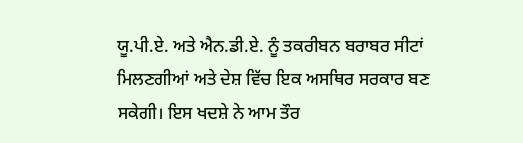ਯੂ.ਪੀ.ਏ. ਅਤੇ ਐਨ.ਡੀ.ਏ. ਨੂੰ ਤਕਰੀਬਨ ਬਰਾਬਰ ਸੀਟਾਂ ਮਿਲਣਗੀਆਂ ਅਤੇ ਦੇਸ਼ ਵਿੱਚ ਇਕ ਅਸਥਿਰ ਸਰਕਾਰ ਬਣ ਸਕੇਗੀ। ਇਸ ਖਦਸ਼ੇ ਨੇ ਆਮ ਤੌਰ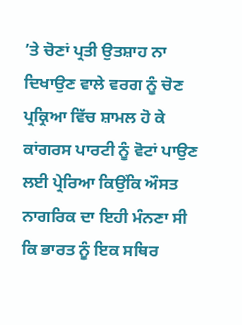’ਤੇ ਚੋਣਾਂ ਪ੍ਰਤੀ ਉਤਸ਼ਾਹ ਨਾ ਦਿਖਾਉਣ ਵਾਲੇ ਵਰਗ ਨੂੰ ਚੋਣ ਪ੍ਰਕ੍ਰਿਆ ਵਿੱਚ ਸ਼ਾਮਲ ਹੋ ਕੇ ਕਾਂਗਰਸ ਪਾਰਟੀ ਨੂੰ ਵੋਟਾਂ ਪਾਉਣ ਲਈ ਪ੍ਰੇਰਿਆ ਕਿਉਂਕਿ ਔਸਤ ਨਾਗਰਿਕ ਦਾ ਇਹੀ ਮੰਨਣਾ ਸੀ ਕਿ ਭਾਰਤ ਨੂੰ ਇਕ ਸਥਿਰ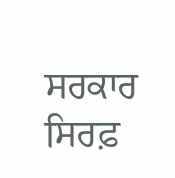ਸਰਕਾਰ ਸਿਰਫ਼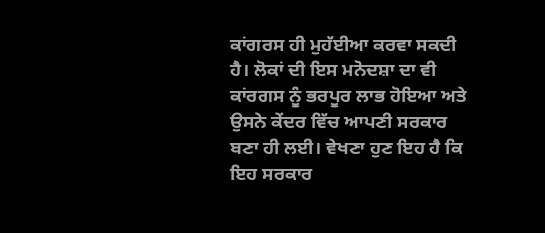ਕਾਂਗਰਸ ਹੀ ਮੁਹੱਈਆ ਕਰਵਾ ਸਕਦੀ ਹੈ। ਲੋਕਾਂ ਦੀ ਇਸ ਮਨੋਦਸ਼ਾ ਦਾ ਵੀ ਕਾਂਰਗਸ ਨੂੰ ਭਰਪੂਰ ਲਾਭ ਹੋਇਆ ਅਤੇ ਉਸਨੇ ਕੇਂਦਰ ਵਿੱਚ ਆਪਣੀ ਸਰਕਾਰ ਬਣਾ ਹੀ ਲਈ। ਵੇਖਣਾ ਹੁਣ ਇਹ ਹੈ ਕਿ ਇਹ ਸਰਕਾਰ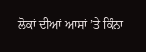ਲੋਕਾਂ ਦੀਆਂ ਆਸਾਂ ’ਤੇ ਕਿੰਨਾ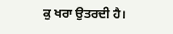ਕੁ ਖਰਾ ਉਤਰਦੀ ਹੈ।